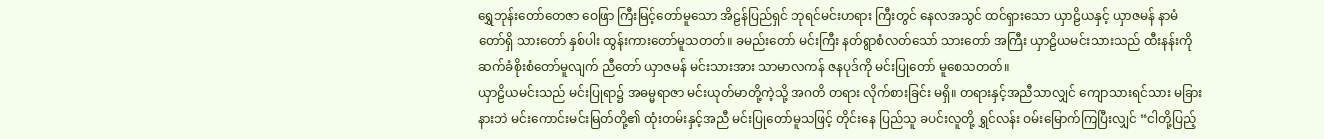ရွှေဘုန်းတော်တေဇာ ဝေဖြာ ကြီးမြင့်တော်မူသော အိဠန်ပြည်ရှင် ဘုရင်မင်းဟရား ကြီးတွင် နေလအသွင် ထင်ရှားသော ယှာဠိယနှင့် ယှာဇမန် နာမံတော်ရှိ သားတော် နှစ်ပါး ထွန်းကားတော်မူသတတ်။ ခမည်းတော် မင်းကြီး နတ်ရွာစံလတ်သော် သားတော် အကြီး ယှာဠိယမင်းသားသည် ထီးနန်းကို ဆက်ခံစိုးစံတော်မူလျက် ညီတော် ယှာဇမန် မင်းသားအား သာမာလကန် ဇနပုဒ်ကို မင်းပြုတော် မူစေသတတ်။
ယှာဠိယမင်းသည် မင်းပြုရာ၌ အဓမ္မရာဇာ မင်းယုတ်မာတို့ကဲ့သို့ အဂတိ တရား လိုက်စားခြင်း မရှိ။ တရားနှင့်အညီသာလျှင် ကျောသားရင်သား မခြားနားဘဲ မင်းကောင်းမင်းမြတ်တို့၏ ထုံးတမ်းနှင့်အညီ မင်းပြုတော်မူသဖြင့် တိုင်းနေ ပြည်သူ ခပင်းလူတို့ ရွှင်လန်း ဝမ်းမြောက်ကြပြီးလျှင် “ငါတို့ပြည့်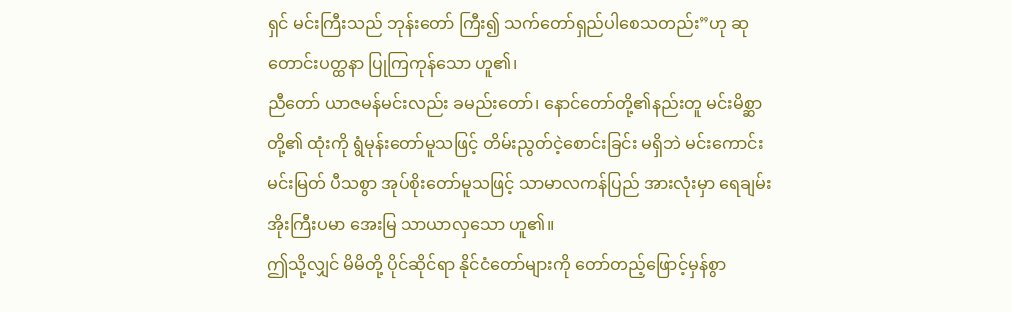ရှင် မင်းကြီးသည် ဘုန်းတော် ကြီး၍ သက်တော်ရှည်ပါစေသတည်း”ဟု ဆုတောင်းပတ္ထနာ ပြုကြကုန်သော ဟူ၏၊
ညီတော် ယာဇမန်မင်းလည်း ခမည်းတော်၊ နောင်တော်တို့၏နည်းတူ မင်းမိစ္ဆာ တို့၏ ထုံးကို ရွံမုန်းတော်မူသဖြင့် တိမ်းညွတ်ငဲ့စောင်းခြင်း မရှိဘဲ မင်းကောင်းမင်းမြတ် ပီသစွာ အုပ်စိုးတော်မူသဖြင့် သာမာလကန်ပြည် အားလုံးမှာ ရေချမ်းအိုးကြီးပမာ အေးမြ သာယာလှသော ဟူ၏။
ဤသို့လျှင် မိမိတို့ ပိုင်ဆိုင်ရာ နိုင်ငံတော်များကို တော်တည့်ဖြောင့်မှန်စွာ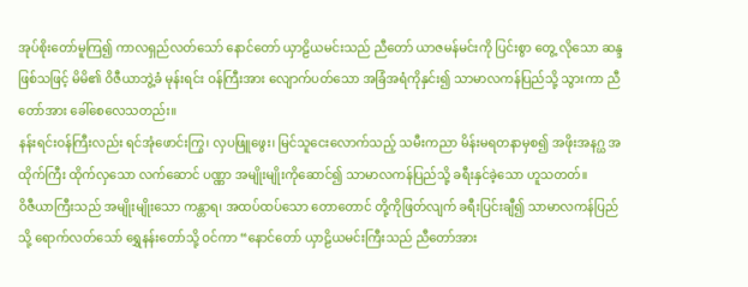အုပ်စိုးတော်မူကြ၍ ကာလရှည်လတ်သော် နောင်တော် ယှာဠိယမင်းသည် ညီတော် ယာဇမန်မင်းကို ပြင်းစွာ တွေ့ လိုသော ဆန္ဒဖြစ်သဖြင့် မိမိ၏ ဝိဇီယာဘွဲ့ခံ မုန်းရင်း ဝန်ကြီးအား လျောက်ပတ်သော အခြံအရံကိုနှင်း၍ သာမာလကန်ပြည်သို့ သွားကာ ညီတော်အား ခေါ်စေလေသတည်း။
နန်းရင်းဝန်ကြီးလည်း ရင်အုံဖောင်းကြွ၊ လှပဖြူဖွေး၊ မြင်သူငေးလောက်သည့် သမီးကညာ မိန်းမရတနာမှစ၍ အဖိုးအနဂ္ဃ အထိုက်ကြီး ထိုက်လှသော လက်ဆောင် ပဏ္ဏာ အမျိုးမျိုးကိုဆောင်၍ သာမာလကန်ပြည်သို့ ခရီးနှင်ခဲ့သော ဟူသတတ်။
ဝိဇီယာကြီးသည် အမျိုးမျိုးသော ကန္တာရ၊ အထပ်ထပ်သော တောတောင် တို့ကိုဖြတ်လျက် ခရီးပြင်းချီ၍ သာမာလကန်ပြည်သို့ ရောက်လတ်သော် ရွှေနန်းတော်သို့ ဝင်ကာ “နောင်တော် ယှာဠိယမင်းကြီးသည် ညီတော်အား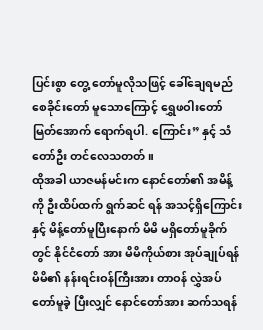ပြင်းစွာ တွေ့ တော်မူလိုသဖြင့် ခေါ်ချေရမည် စေခိုင်းတော် မူသောကြောင့် ရွှေဖဝါးတော်မြတ်အောက် ရောက်ရပါ. ကြောင်း” နှင့် သံတော်ဦး တင်လေသတတ်။
ထိုအခါ ယာဇမန်မင်းက နောင်တော်၏ အမိန့်ကို ဦးထိပ်ထက် ရွက်ဆင် ရန် အသင့်ရှိကြောင်းနှင့် မိန့်တော်မူပြီးနောက် မိမိ မရှိတော်မူခိုက်တွင် နိုင်ငံတော် အား မိမိကိုယ်စား အုပ်ချုပ်ရန် မိမိ၏ နန်းရင်းဝန်ကြီးအား တာဝန် လွှဲအပ်တော်မူခဲ့ ပြီးလျှင် နောင်တော်အား ဆက်သရန်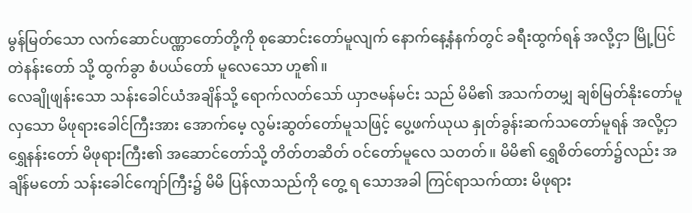မွန်မြတ်သော လက်ဆောင်ပဏ္ဏာတော်တို့ကို စုဆောင်းတော်မူလျက် နောက်နေ့နံနက်တွင် ခရီးထွက်ရန် အလို့ငှာ မြို့ပြင် တဲနန်းတော် သို့ ထွက်ခွာ စံပယ်တော် မူလေသော ဟူ၏။
လေချိုဖျန်းသော သန်းခေါင်ယံအချိန်သို့ ရောက်လတ်သော် ယှာဇမန်မင်း သည် မိမိ၏ အသက်တမျှ ချစ်မြတ်နိုးတော်မူလှသော မိဖုရားခေါင်ကြီးအား အောက်မေ့ လွမ်းဆွတ်တော်မူသဖြင့် ပွေ့ဖက်ယုယ နှုတ်ခွန်းဆက်သတော်မူရန် အလို့ငှာ ရွှေနန်းတော် မိဖုရားကြီး၏ အဆောင်တော်သို့ တိတ်တဆိတ် ဝင်တော်မူလေ သတတ်။ မိမိ၏ ရွှေစိတ်တော်၌လည်း အချိန်မတော် သန်းခေါင်ကျော်ကြီး၌ မိမိ ပြန်လာသည်ကို တွေ့ ရ သောအခါ ကြင်ရာသက်ထား မိဖုရား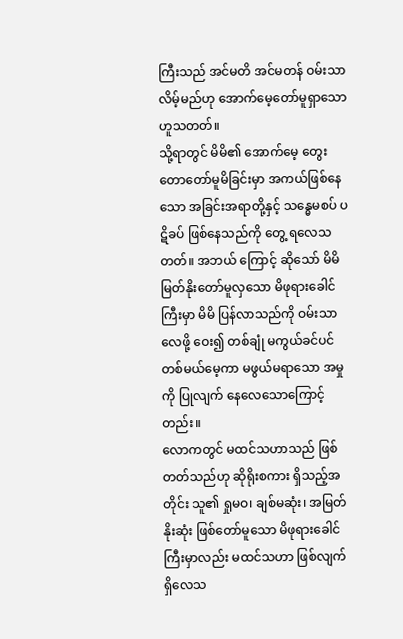ကြီးသည် အင်မတိ အင်မတန် ဝမ်းသာလိမ့်မည်ဟု အောက်မေ့တော်မူရှာသော ဟူသတတ်။
သို့ရာတွင် မိမိ၏ အောက်မေ့ တွေးတောတော်မူမိခြင်းမှာ အကယ်ဖြစ်နေသော အခြင်းအရာတို့နှင့် သန္ဓေမစပ် ပဋိခပ် ဖြစ်နေသည်ကို တွေ့ ရလေသတတ်။ အဘယ် ကြောင့် ဆိုသော် မိမိ မြတ်နိုးတော်မူလှသော မိဖုရားခေါင်ကြီးမှာ မိမိ ပြန်လာသည်ကို ဝမ်းသာလေဖို့ ဝေး၍ တစ်ချုံ မကွယ်ခင်ပင် တစ်မယ်မေ့ကာ မဖွယ်မရာသော အမှုကို ပြုလျက် နေလေသောကြောင့်တည်း။
လောကတွင် မထင်သဟာသည် ဖြစ်တတ်သည်ဟု ဆိုရိုးစကား ရှိသည့်အတိုင်း သူ၏ ရှုမဝ၊ ချစ်မဆုံး၊ အမြတ်နိုးဆုံး ဖြစ်တော်မူသော မိဖုရားခေါင်ကြီးမှာလည်း မထင်သဟာ ဖြစ်လျက် ရှိလေသ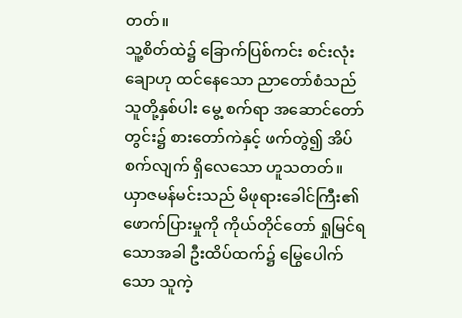တတ်။
သူ့စိတ်ထဲ၌ ခြောက်ပြစ်ကင်း စင်းလုံးချောဟု ထင်နေသော ညာတော်စံသည် သူတို့နှစ်ပါး မွေ့ စက်ရာ အဆောင်တော်တွင်း၌ စားတော်ကဲနှင့် ဖက်တွဲ၍ အိပ်စက်လျက် ရှိလေသော ဟူသတတ်။ ယှာဇမန်မင်းသည် မိဖုရားခေါင်ကြီး၏ ဖောက်ပြားမှုကို ကိုယ်တိုင်တော် ရှုမြင်ရသောအခါ ဦးထိပ်ထက်၌ မြွေပေါက်သော သူကဲ့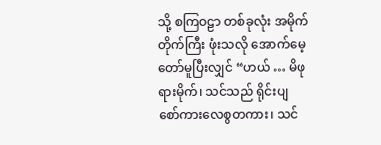သို့ စကြဝဠာ တစ်ခုလုံး အမိုက်တိုက်ကြီး ဖုံးသလို အောက်မေ့တော်မူပြီးလျှင် “ဟယ် … မိဖုရားမိုက်၊ သင်သည် ရိုင်းပျ စော်ကားလေစွတကား၊ သင်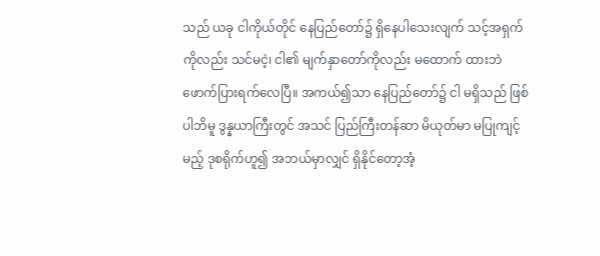သည် ယခု ငါကိုယ်တိုင် နေပြည်တော်၌ ရှိနေပါသေးလျက် သင့်အရှက်ကိုလည်း သင်မငဲ့၊ ငါ၏ မျက်နှာတော်ကိုလည်း မထောက် ထားဘဲ ဖောက်ပြားရက်လေပြီ။ အကယ်၍သာ နေပြည်တော်၌ ငါ မရှိသည် ဖြစ်ပါဘိမူ ဒွန္နယာကြီးတွင် အသင် ပြည်ကြီးတန်ဆာ မိယုတ်မာ မပြုကျင့်မည့် ဒုစရိုက်ဟူ၍ အဘယ်မှာလျှင် ရှိနိုင်တော့အံ့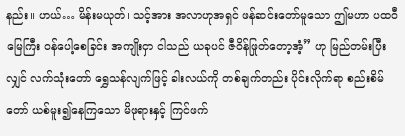နည်း။ ဟယ်… မိန်းမယုတ်၊ သင့်အား အလာဟုအရှင် ဖန်ဆင်းတော်မူသော ဤမဟာ ပထဝီမြေကြီး ဝန်ပေါ့စေခြင်း အကျိုးငှာ ငါသည် ယခုပင် ဇီဝိန်ဖြုတ်တော့အံ့” ဟု မြည်တမ်းပြီးလျှင် လက်သုံးတော် ရွှေသန်လျက်ဖြင့် ခါးလယ်ကို တစ်ချက်တည်း ပိုင်းလိုက်ရာ စည်းစိမ်တော် ယစ်မူး၍နေကြသော မိဖုရားနှင့် ကြင်ဖက်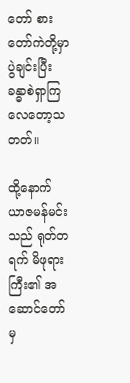တော် စားတော်ကဲတို့မှာ ပွဲချင်းပြီး ခန္ဓာစဲရှာကြလေတော့သတတ်။

ထို့နောက် ယာဇမန်မင်းသည် ရုတ်တရက် မိဖုရားကြီး၏ အဆောင်တော်မှ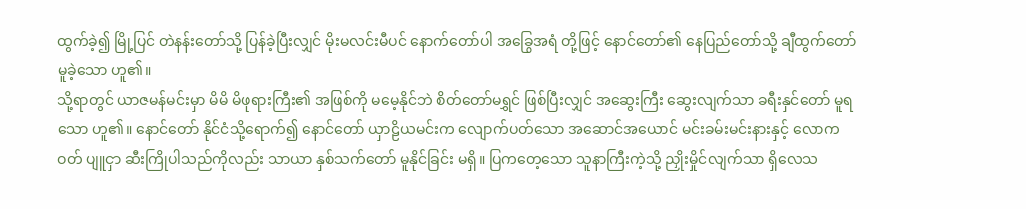ထွက်ခဲ့၍ မြို့ပြင် တဲနန်းတော်သို့ ပြန်ခဲ့ပြီးလျှင် မိုးမလင်းမီပင် နောက်တော်ပါ အခြွေအရံ တို့ဖြင့် နောင်တော်၏ နေပြည်တော်သို့ ချီထွက်တော်မူခဲ့သော ဟူ၏။
သို့ရာတွင် ယာဇမန်မင်းမှာ မိမိ မိဖုရားကြီး၏ အဖြစ်ကို မမေ့နိုင်ဘဲ စိတ်တော်မရွှင် ဖြစ်ပြီးလျှင် အဆွေးကြီး ဆွေးလျက်သာ ခရီးနှင်တော် မူရသော ဟူ၏။ နောင်တော် နိုင်ငံသို့ရောက်၍ နောင်တော် ယှာဠိယမင်းက လျောက်ပတ်သော အဆောင်အယောင် မင်းခမ်းမင်းနားနှင့် လောကဝတ် ပျူငှာ ဆီးကြိုပါသည်ကိုလည်း သာယာ နှစ်သက်တော် မူနိုင်ခြင်း မရှိ။ ပြကတေ့သော သူနာကြီးကဲ့သို့ ညှိုးမှိုင်လျက်သာ ရှိလေသ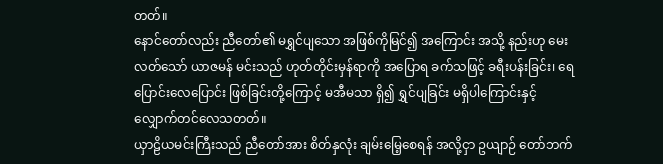တတ်။
နောင်တော်လည်း ညီတော်၏ မရွှင်ပျသော အဖြစ်ကိုမြင်၍ အကြောင်း အသို့ နည်းဟု မေးလတ်သော် ယာဇမန် မင်းသည် ဟုတ်တိုင်းမှန်ရာကို အပြောရ ခက်သဖြင့် ခရီးပန်းခြင်း၊ ရေပြောင်းလေပြောင်း ဖြစ်ခြင်းတို့ကြောင့် မအီမသာ ရှိ၍ ရွှင်ပျခြင်း မရှိပါကြောင်းနှင့် လျှောက်တင်လေသတတ်။
ယှာဠိယမင်းကြီးသည် ညီတော်အား စိတ်နှလုံး ချမ်းမြေ့စေရန် အလို့ငှာ ဥယျာဉ် တော်ဘက်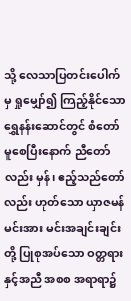သို့ လေသာပြတင်းပေါက်မှ ရှုမျှော်၍ ကြည့်နိုင်သော ရွှေနန်းဆောင်တွင် စံတော်မူစေပြီးနောက် ညီတော်လည်း မှန်၊ ဧည့်သည်တော်လည်း ဟုတ်သော ယှာဇမန် မင်းအား မင်းအချင်းချင်းတို့ ပြုစုအပ်သော ဝတ္တရားနှင့်အညီ အစစ အရာရာ၌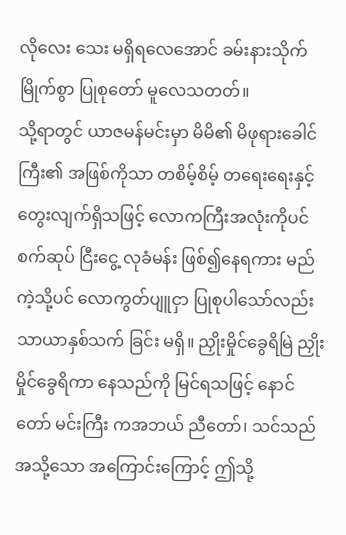လိုလေး သေး မရှိရလေအောင် ခမ်းနားသိုက်မြိုက်စွာ ပြုစုတော် မူလေသတတ်။
သို့ရာတွင် ယာဇမန်မင်းမှာ မိမိ၏ မိဖုရားခေါင်ကြီး၏ အဖြစ်ကိုသာ တစိမ့်စိမ့် တရေးရေးနှင့် တွေးလျက်ရှိသဖြင့် လောကကြီးအလုံးကိုပင် စက်ဆုပ် ငြီးငွေ့ လုခံမန်း ဖြစ်၍နေရကား မည်ကဲ့သို့ပင် လောကွတ်ပျူငှာ ပြုစုပါသော်လည်း သာယာနှစ်သက် ခြင်း မရှိ။ ညှိုးမှိုင်ခွေရိမြဲ ညှိုးမှိုင်ခွေရိကာ နေသည်ကို မြင်ရသဖြင့် နောင်တော် မင်းကြီး ကအဘယ် ညီတော်၊ သင်သည် အသို့သော အကြောင်းကြောင့် ဤသို့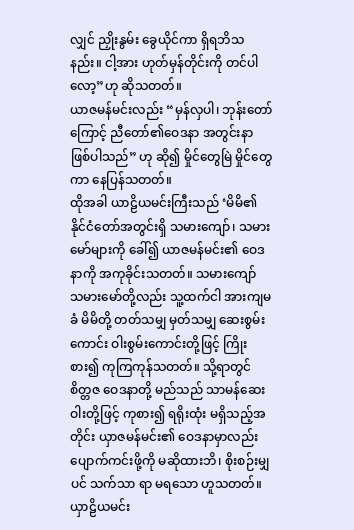လျှင် ညှိုးနွမ်း ခွေယိုင်ကာ ရှိရဘိသနည်း။ ငါ့အား ဟုတ်မှန်တိုင်းကို တင်ပါလော့”ဟု ဆိုသတတ်။
ယာဇမန်မင်းလည်း “မှန်လှပါ၊ ဘုန်းတော်ကြောင့် ညီတော်၏ဝေဒနာ အတွင်းနာ ဖြစ်ပါသည်” ဟု ဆို၍ မှိုင်တွေမြဲ မှိုင်တွေကာ နေပြန်သတတ်။
ထိုအခါ ယာဠိယမင်းကြီးသည် ‘မိမိ၏ နိုင်ငံတော်အတွင်းရှိ သမားကျော်၊ သမားမော်များကို ခေါ်၍ ယာဇမန်မင်း၏ ဝေဒနာကို အကုခိုင်းသတတ်။ သမားကျော် သမားမော်တို့လည်း သူ့ထက်ငါ အားကျမခံ မိမိတို့ တတ်သမျှ မှတ်သမျှ ဆေးစွမ်း ကောင်း ဝါးစွမ်းကောင်းတို့ဖြင့် ကြိုးစား၍ ကုကြကုန်သတတ်။ သို့ရာတွင် စိတ္တဇ ဝေဒနာတို့ မည်သည် သာမန်ဆေးဝါးတို့ဖြင့် ကုစား၍ ရရိုးထုံး မရှိသည့်အတိုင်း ယှာဇမန်မင်း၏ ဝေဒနာမှာလည်း ပျောက်ကင်းဖို့ကို မဆိုထားဘိ၊ စိုးစဉ်းမျှပင် သက်သာ ရာ မရသော ဟူသတတ်။
ယှာဠိယမင်း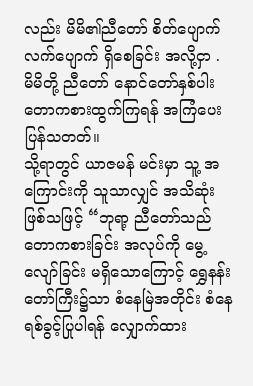လည်း မိမိ၏ညီတော် စိတ်ပျောက်လက်ပျောက် ရှိစေခြင်း အလို့ငှာ . မိမိတို့ ညီတော် နောင်တော်နှစ်ပါး တောကစားထွက်ကြရန် အကြံပေးပြန်သတတ်။
သို့ရာတွင် ယာဇမန် မင်းမှာ သူ့ အကြောင်းကို သူသာလျှင် အသိဆုံး ဖြစ်သဖြင့် “ဘုရာ့ ညီတော်သည် တောကစားခြင်း အလုပ်ကို မွေ့ လျော်ခြင်း မရှိသောကြောင့် ရွှေနန်းတော်ကြီး၌သာ စံနေမြဲအတိုင်း စံနေရစ်ခွင့်ပြုပါရန် လျှောက်ထား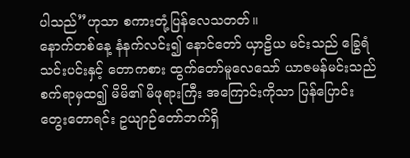ပါသည်”ဟုသာ စကားတုံ့ပြန်လေသတတ်။
နောက်တစ်နေ့ နံနက်လင်း၍ နောင်တော် ယှာဠိယ မင်းသည် ခြွေရံသင်းပင်းနှင့် တောကစား ထွက်တော်မူလေသော် ယာဇမန်မင်းသည် စက်ရာမှထ၍ မိမိ၏ မိဖုရားကြီး အကြောင်းကိုသာ ပြန်ပြောင်း တွေးတောရင်း ဥယျာဉ်တော်ဘက်ရှိ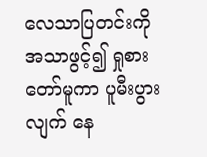လေသာပြတင်းကို အသာဖွင့်၍ ရှုစားတော်မူကာ ပူမီးပွားလျက် နေ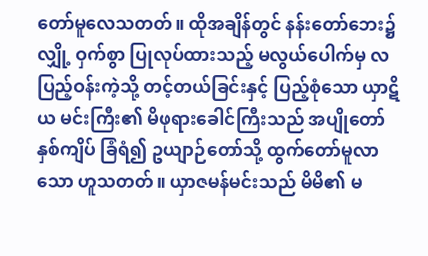တော်မူလေသတတ်။ ထိုအချိန်တွင် နန်းတော်ဘေး၌ လျှို့ ဝှက်စွာ ပြုလုပ်ထားသည့် မလွယ်ပေါက်မှ လပြည့်ဝန်းကဲ့သို့ တင့်တယ်ခြင်းနှင့် ပြည့်စုံသော ယှာဋိယ မင်းကြီး၏ မိဖုရားခေါင်ကြီးသည် အပျိုတော် နှစ်ကျိပ် ခြံရံ၍ ဥယျာဉ်တော်သို့ ထွက်တော်မူလာသော ဟူသတတ်။ ယှာဇမန်မင်းသည် မိမိ၏ မ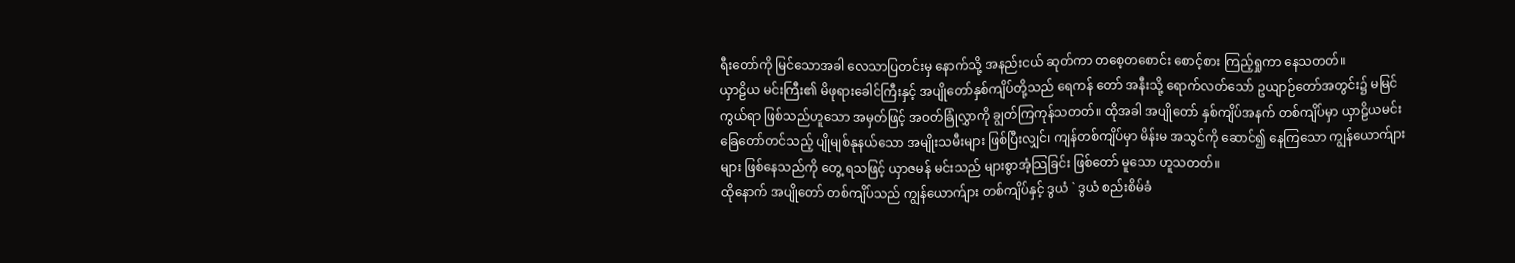ရီးတော်ကို မြင်သောအခါ လေသာပြတင်းမှ နောက်သို့ အနည်းငယ် ဆုတ်ကာ တစေ့တစောင်း စောင့်စား ကြည့်ရှုကာ နေသတတ်။
ယှာဠိယ မင်းကြီး၏ မိဖုရားခေါင်ကြီးနှင့် အပျိုတော်နှစ်ကျိပ်တို့သည် ရေကန် တော် အနီးသို့ ရောက်လတ်သော် ဥယျာဉ်တော်အတွင်း၌ မမြင်ကွယ်ရာ ဖြစ်သည်ဟူသော အမှတ်ဖြင့် အဝတ်ခြုံလွှာကို ချွတ်ကြကုန်သတတ်။ ထိုအခါ အပျိုတော် နှစ်ကျိပ်အနက် တစ်ကျိပ်မှာ ယှာဠိယမင်း ခြေတော်တင်သည့် ပျိုမျစ်နုနယ်သော အမျိုးသမီးများ ဖြစ်ပြီးလျှင်၊ ကျန်တစ်ကျိပ်မှာ မိန်းမ အသွင်ကို ဆောင်၍ နေကြသော ကျွန်ယောက်ျား များ ဖြစ်နေသည်ကို တွေ့ ရသဖြင့် ယှာဇမန် မင်းသည် များစွာအံ့သြခြင်း ဖြစ်တော် မူသော ဟူသတတ်။
ထိုနောက် အပျိုတော် တစ်ကျိပ်သည် ကျွန်ယောက်ျား တစ်ကျိပ်နှင့် ဒွယံ ` ဒွယံ စည်းစိမ်ခံ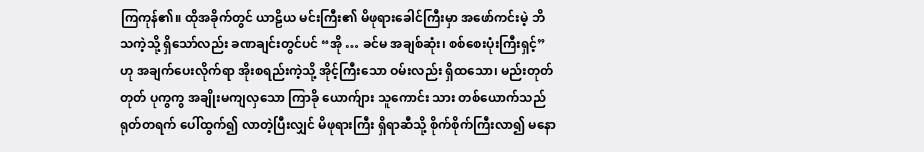ကြကုန်၏။ ထိုအခိုက်တွင် ယာဠိယ မင်းကြီး၏ မိဖုရားခေါင်ကြီးမှာ အဖော်ကင်းမဲ့ ဘိသကဲ့သို့ ရှိသော်လည်း ခဏချင်းတွင်ပင် “အို … ခင်မ အချစ်ဆုံး၊ စစ်စေးပုံးကြီးရှင့်” ဟု အချက်ပေးလိုက်ရာ အိုးစရည်းကဲ့သို့ အိုင့်ကြီးသော ဝမ်းလည်း ရှိထသော၊ မည်းတုတ်တုတ် ပုကွကွ အချိုးမကျလှသော ကြာခို ယောက်ျား သူကောင်း သား တစ်ယောက်သည် ရုတ်တရက် ပေါ်ထွက်၍ လာတဲ့ပြီးလျှင် မိဖုရားကြီး ရှိရာဆီသို့ စိုက်စိုက်ကြီးလာ၍ မနော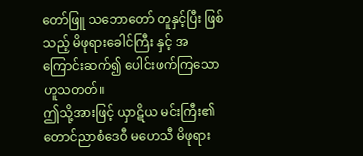တော်ဖြူ သဘောတော် တူနှင့်ပြီး ဖြစ်သည့် မိဖုရားခေါင်ကြီး နှင့် အကြောင်းဆက်၍ ပေါင်းဖက်ကြသော ဟူသတတ်။
ဤသို့အားဖြင့် ယှာဋိယ မင်းကြီး၏ တောင်ညာစံဒေဝီ မဟေသီ မိဖုရား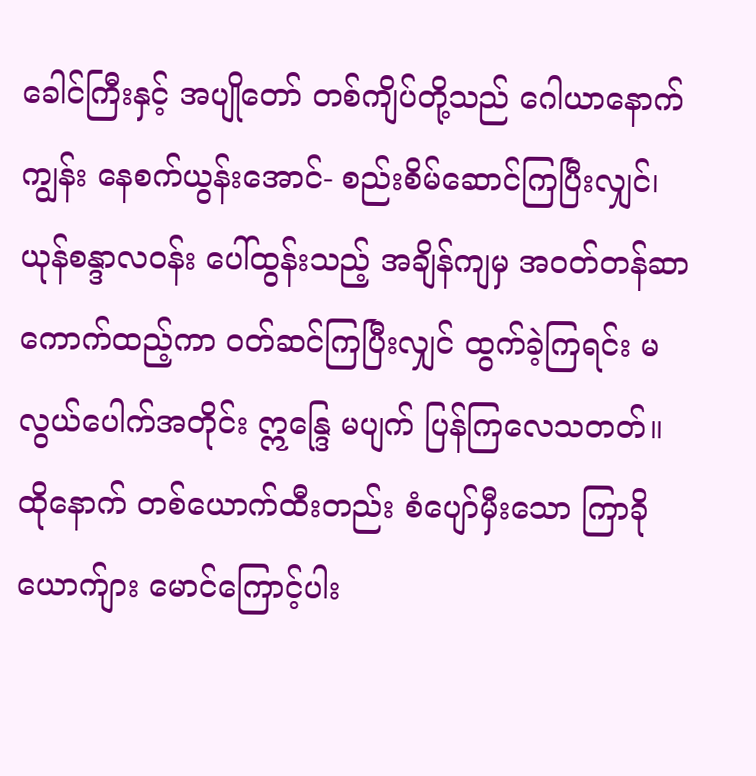ခေါင်ကြီးနှင့် အပျိုတော် တစ်ကျိပ်တို့သည် ဂေါယာနောက်ကျွန်း နေစက်ယွန်းအောင်- စည်းစိမ်ဆောင်ကြပြီးလျှင်၊ ယုန်စန္ဒာလဝန်း ပေါ်ထွန်းသည့် အချိန်ကျမှ အဝတ်တန်ဆာကောက်ထည့်ကာ ဝတ်ဆင်ကြပြီးလျှင် ထွက်ခဲ့ကြရင်း မလွယ်ပေါက်အတိုင်း ဣန္ဒြေ မပျက် ပြန်ကြလေသတတ်။ ထိုနောက် တစ်ယောက်ထီးတည်း စံပျော်မှီးသော ကြာခို ယောက်ျား မောင်ကြောင့်ပါး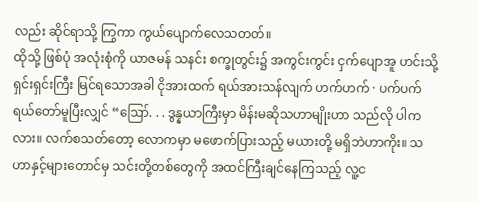လည်း ဆိုင်ရာသို့ ကြွကာ ကွယ်ပျောက်လေသတတ်။
ထိုသို့ ဖြစ်ပုံ အလုံးစုံကို ယာဇမန် သနင်း စက္ခုတွင်း၌ အကွင်းကွင်း ငှက်ပျောအူ ဟင်းသို့ ရှင်းရှင်းကြီး မြင်ရသောအခါ ငိုအားထက် ရယ်အားသန်လျက် ဟက်ဟက် · ပက်ပက် ရယ်တော်မူပြီးလျှင် “ဪ. . . ဒွန္နယာကြီးမှာ မိန်းမဆိုသဟာမျိုးဟာ သည်လို ပါကလား။ လက်စသတ်တော့ လောကမှာ မဖောက်ပြားသည့် မယားတို့ မရှိဘဲဟာကိုး။ သဟာနှင့်များတောင်မှ သင်းတို့တစ်တွေကို အထင်ကြီးချင်နေကြသည့် လူ့င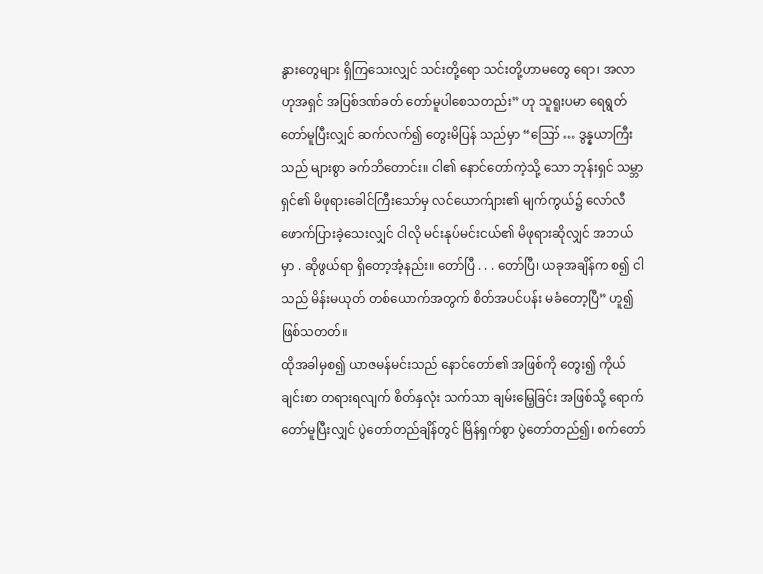နွားတွေများ ရှိကြသေးလျှင် သင်းတို့ရော သင်းတို့ဟာမတွေ ရော၊ အလာဟုအရှင် အပြစ်ဒဏ်ခတ် တော်မူပါစေသတည်း” ဟု သူရူးပမာ ရေရွတ်တော်မူပြီးလျှင် ဆက်လက်၍ တွေးမိပြန် သည်မှာ “ဪ … ဒွန္နယာကြီးသည် များစွာ ခက်ဘိတောင်း။ ငါ၏ နောင်တော်ကဲ့သို့ သော ဘုန်းရှင် သမ္ဘာရှင်၏ မိဖုရားခေါင်ကြီးသော်မှ လင်ယောက်ျား၏ မျက်ကွယ်၌ လော်လီဖောက်ပြားခဲ့သေးလျှင် ငါလို မင်းနုပ်မင်းငယ်၏ မိဖုရားဆိုလျှင် အဘယ်မှာ . ဆိုဖွယ်ရာ ရှိတော့အံ့နည်း။ တော်ပြီ . . . တော်ပြီ၊ ယခုအချိန်က စ၍ ငါသည် မိန်းမယုတ် တစ်ယောက်အတွက် စိတ်အပင်ပန်း မခံတော့ပြီ” ဟူ၍ ဖြစ်သတတ်။
ထိုအခါမှစ၍ ယာဇမန်မင်းသည် နောင်တော်၏ အဖြစ်ကို တွေး၍ ကိုယ်ချင်းစာ တရားရလျက် စိတ်နှလုံး သက်သာ ချမ်းမြေ့ခြင်း အဖြစ်သို့ ရောက်တော်မူပြီးလျှင် ပွဲတော်တည်ချိန်တွင် မြိန်ရှက်စွာ ပွဲတော်တည်၍၊ စက်တော်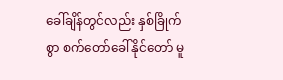ခေါ်ချိန်တွင်လည်း နှစ်ခြိုက်စွာ စက်တော်ခေါ်နိုင်တော် မူ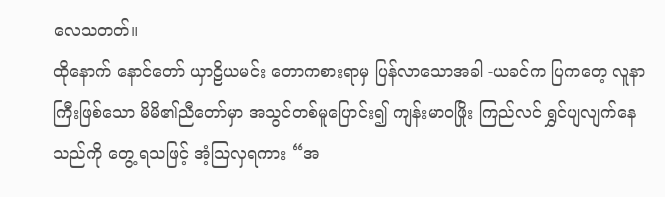လေသတတ်။
ထိုနောက် နောင်တော် ယှာဠိယမင်း တောကစားရာမှ ပြန်လာသောအခါ -ယခင်က ပြကတေ့ လူနာကြီးဖြစ်သော မိမိ၏ညီတော်မှာ အသွင်တစ်မူပြောင်း၍ ကျန်းမာဝဖြိုး ကြည်လင် ရွှင်ပျလျက်နေသည်ကို တွေ့ ရသဖြင့် အံ့သြလှရကား “အ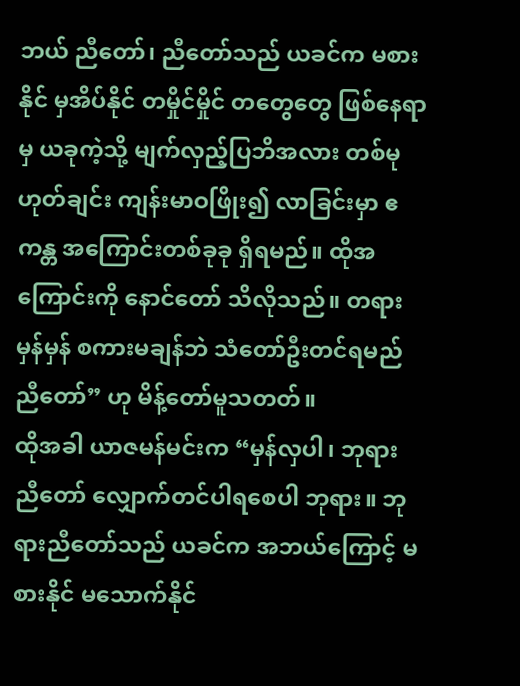ဘယ် ညီတော်၊ ညီတော်သည် ယခင်က မစားနိုင် မှအိပ်နိုင် တမှိုင်မှိုင် တတွေတွေ ဖြစ်နေရာမှ ယခုကဲ့သို့ မျက်လှည့်ပြဘိအလား တစ်မုဟုတ်ချင်း ကျန်းမာဝဖြိုး၍ လာခြင်းမှာ ဧကန္တ အကြောင်းတစ်ခုခု ရှိရမည်။ ထိုအကြောင်းကို နောင်တော် သိလိုသည်။ တရားမှန်မှန် စကားမချန်ဘဲ သံတော်ဦးတင်ရမည် ညီတော်” ဟု မိန့်တော်မူသတတ်။
ထိုအခါ ယာဇမန်မင်းက “မှန်လှပါ၊ ဘုရား ညီတော် လျှောက်တင်ပါရစေပါ ဘုရား။ ဘုရားညီတော်သည် ယခင်က အဘယ်ကြောင့် မစားနိုင် မသောက်နိုင်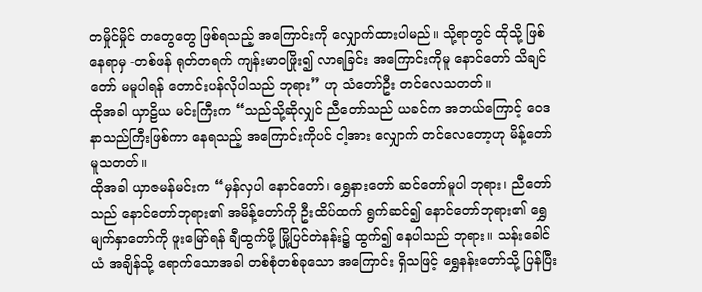တမှိုင်မှိုင် တတွေတွေ ဖြစ်ရသည့် အကြောင်းကို လျှောက်ထားပါမည်။ သို့ရာတွင် ထိုသို့ ဖြစ်နေရာမှ -တစ်ဖန် ရုတ်တရက် ကျန်းမာဝဖြိုး၍ လာရခြင်း အကြောင်းကိုမူ နောင်တော် သိချင်တော် မမူပါရန် တောင်းပန်လိုပါသည် ဘုရား” ဟု သံတော်ဦး တင်လေသတတ်။
ထိုအခါ ယှာဠိယ မင်းကြီးက “သည်သို့ဆိုလျှင် ညီတော်သည် ယခင်က အဘယ်ကြောင့် ဝေဒနာသည်ကြီးဖြစ်ကာ နေရသည့် အကြောင်းကိုပင် ငါ့အား လျှောက် တင်လေတော့ဟု မိန့်တော်မူသတတ်။
ထိုအခါ ယှာဇမန်မင်းက “မှန်လှပါ နောင်တော်၊ ရွှေနားတော် ဆင်တော်မူပါ ဘုရား၊ ညီတော်သည် နောင်တော်ဘုရား၏ အမိန့်တော်ကို ဦးထိပ်ထက် ရွက်ဆင်၍ နောင်တော်ဘုရား၏ ရွှေမျက်နှာတော်ကို ဖူးမြော်ရန် ချီထွက်ဖို့ မြို့ပြင်တဲနန်း၌ ထွက်၍ နေပါသည် ဘုရား။ သန်းခေါင်ယံ အချိန်သို့ ရောက်သောအခါ တစ်စုံတစ်ခုသော အကြောင်း ရှိသဖြင့် ရွှေနန်းတော်သို့ ပြန်ပြီး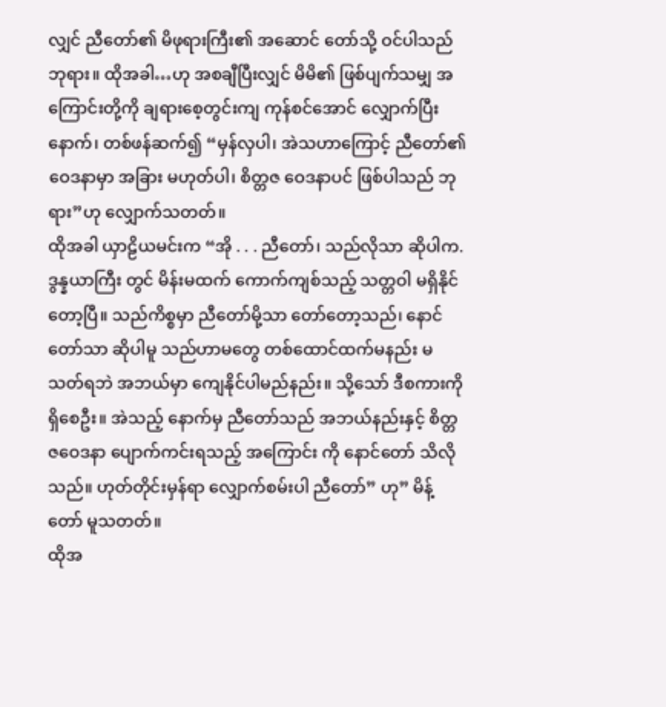လျှင် ညီတော်၏ မိဖုရားကြီး၏ အဆောင် တော်သို့ ဝင်ပါသည် ဘုရား။ ထိုအခါ…ဟု အစချီပြီးလျှင် မိမိ၏ ဖြစ်ပျက်သမျှ အကြောင်းတို့ကို ချရားစေ့တွင်းကျ ကုန်စင်အောင် လျှောက်ပြီးနောက်၊ တစ်ဖန်ဆက်၍ “မှန်လှပါ၊ အဲသဟာကြောင့် ညီတော်၏ ဝေဒနာမှာ အခြား မဟုတ်ပါ၊ စိတ္တဇ ဝေဒနာပင် ဖြစ်ပါသည် ဘုရား”ဟု လျှောက်သတတ်။
ထိုအခါ ယှာဠိယမင်းက “အို . . . ညီတော်၊ သည်လိုသာ ဆိုပါက.ဒွန္နယာကြီး တွင် မိန်းမထက် ကောက်ကျစ်သည့် သတ္တဝါ မရှိနိုင်တော့ပြီ။ သည်ကိစ္စမှာ ညီတော်မို့သာ တော်တော့သည်၊ နောင်တော်သာ ဆိုပါမူ သည်ဟာမတွေ တစ်ထောင်ထက်မနည်း မသတ်ရဘဲ အဘယ်မှာ ကျေနိုင်ပါမည်နည်း။ သို့သော် ဒီစကားကို ရှိစေဦး။ အဲသည့် နောက်မှ ညီတော်သည် အဘယ်နည်းနှင့် စိတ္တဇဝေဒနာ ပျောက်ကင်းရသည့် အကြောင်း ကို နောင်တော် သိလိုသည်။ ဟုတ်တိုင်းမှန်ရာ လျှောက်စမ်းပါ ညီတော်” ဟု” မိန့်တော် မူသတတ်။
ထိုအ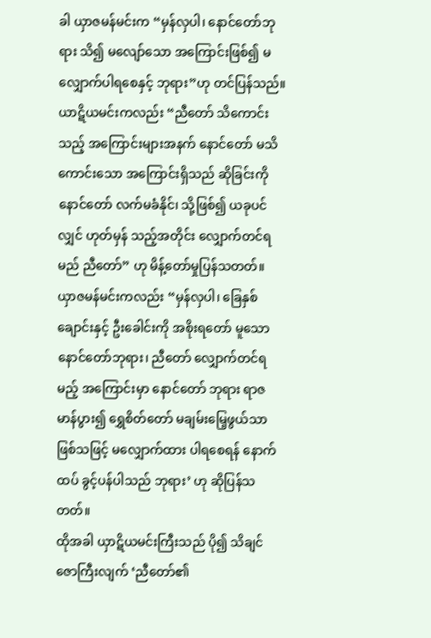ခါ ယှာဇမန်မင်းက “မှန်လှပါ၊ နောင်တော်ဘုရား သိ၍ မလျော်သော အကြောင်းဖြစ်၍ မလျှောက်ပါရစေနှင့် ဘုရား”ဟု တင်ပြန်သည်။ ယာဋိယမင်းကလည်း “ညီတော် သိကောင်းသည့် အကြောင်းများအနက် နောင်တော် မသိကောင်းသော အကြောင်းရှိသည် ဆိုခြင်းကို နောင်တော် လက်မခံနိုင်၊ သို့ဖြစ်၍ ယခုပင်လျှင် ဟုတ်မှန် သည့်အတိုင်း လျှောက်တင်ရမည် ညီတော်” ဟု မိန့်တော်မှုပြန်သတတ်။
ယှာဇမန်မင်းကလည်း “မှန်လှပါ၊ ခြေနှစ်ချောင်းနှင့် ဦးခေါင်းကို အစိုးရတော် မူသော နောင်တော်ဘုရား၊ ညီတော် လျှောက်တင်ရမည့် အကြောင်းမှာ နောင်တော် ဘုရား ရာဇမာန်ပွား၍ ရွှေစိတ်တော် မချမ်းမြေ့ဖွယ်သာ ဖြစ်သဖြင့် မလျှောက်ထား ပါရစေရန် နောက်ထပ် ခွင့်ပန်ပါသည် ဘုရား’ ဟု ဆိုပြန်သတတ်။
ထိုအခါ ယှာဋိယမင်းကြီးသည် ပို၍ သိချင်ဇောကြီးလျက် ‘ညီတော်၏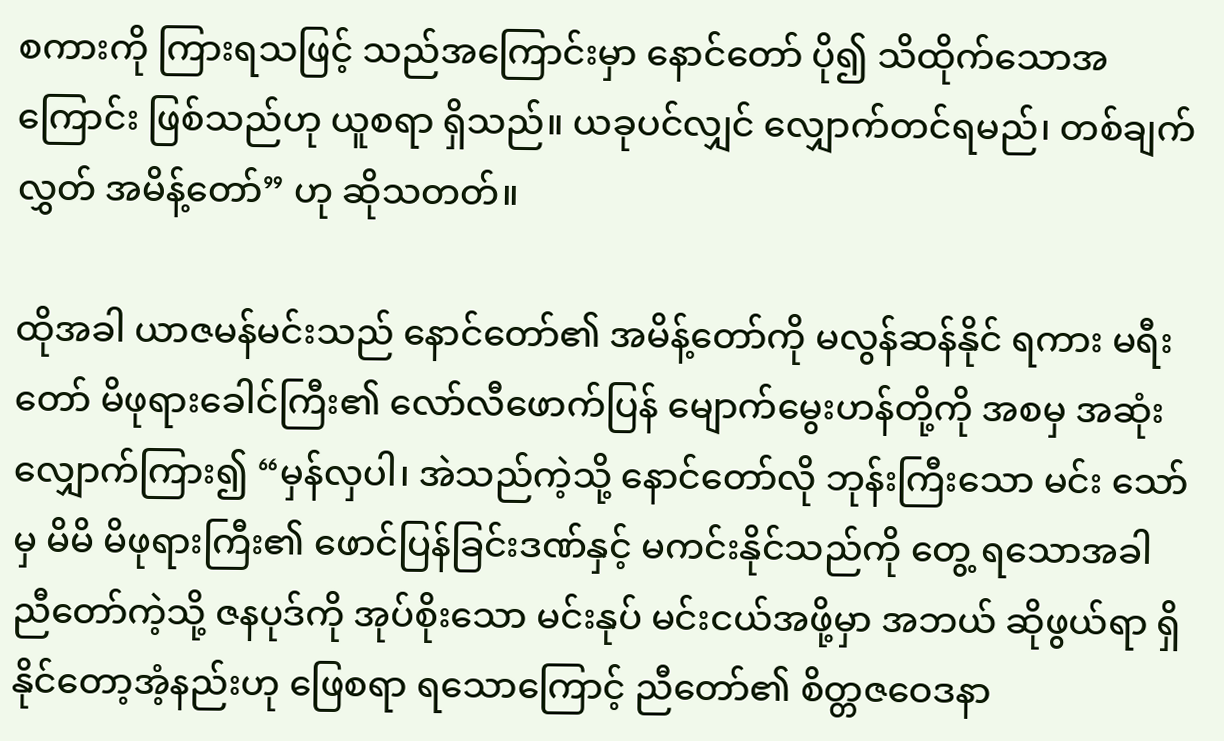စကားကို ကြားရသဖြင့် သည်အကြောင်းမှာ နောင်တော် ပို၍ သိထိုက်သောအကြောင်း ဖြစ်သည်ဟု ယူစရာ ရှိသည်။ ယခုပင်လျှင် လျှောက်တင်ရမည်၊ တစ်ချက်လွှတ် အမိန့်တော်” ဟု ဆိုသတတ်။

ထိုအခါ ယာဇမန်မင်းသည် နောင်တော်၏ အမိန့်တော်ကို မလွန်ဆန်နိုင် ရကား မရီးတော် မိဖုရားခေါင်ကြီး၏ လော်လီဖောက်ပြန် မျောက်မွေးဟန်တို့ကို အစမှ အဆုံး လျှောက်ကြား၍ “မှန်လှပါ၊ အဲသည်ကဲ့သို့ နောင်တော်လို ဘုန်းကြီးသော မင်း သော်မှ မိမိ မိဖုရားကြီး၏ ဖောင်ပြန်ခြင်းဒဏ်နှင့် မကင်းနိုင်သည်ကို တွေ့ ရသောအခါ ညီတော်ကဲ့သို့ ဇနပုဒ်ကို အုပ်စိုးသော မင်းနုပ် မင်းငယ်အဖို့မှာ အဘယ် ဆိုဖွယ်ရာ ရှိနိုင်တော့အံ့နည်းဟု ဖြေစရာ ရသောကြောင့် ညီတော်၏ စိတ္တဇဝေဒနာ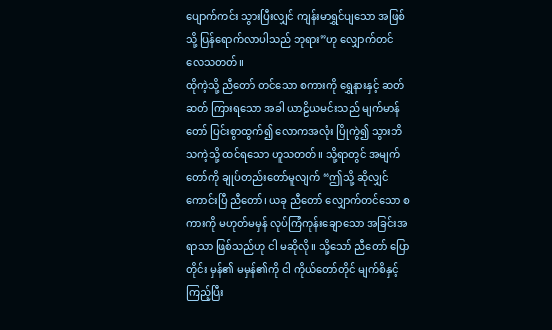ပျောက်ကင်း သွားပြီးလျှင် ကျန်းမာရွှင်ပျသော အဖြစ်သို့ ပြန်ရောက်လာပါသည် ဘုရား”ဟု လျှောက်တင် လေသတတ်။
ထိုကဲ့သို့ ညီတော် တင်သော စကားကို ရွှေနားနှင့် ဆတ်ဆတ် ကြားရသော အခါ ယာဠိယမင်းသည် မျက်မာန်တော် ပြင်းစွာထွက်၍ လောကအလုံး ပြိုကွဲ၍ သွားဘိ သကဲ့သို့ ထင်ရသော ဟူသတတ်။ သို့ရာတွင် အမျက်တော်ကို ချုပ်တည်းတော်မူလျက် “ဤသို့ ဆိုလျှင် ကောင်းပြီ ညီတော်၊ ယခု ညီတော် လျှောက်တင်သော စကားကို မဟုတ်မမှန် လုပ်ကြံကုန်းချောသော အခြင်းအရာသာ ဖြစ်သည်ဟု ငါ မဆိုလို။ သို့သော် ညီတော် ပြောတိုင်း မှန်၏ မမှန်၏ကို ငါ ကိုယ်တော်တိုင် မျက်စိနှင့် ကြည့်ပြီး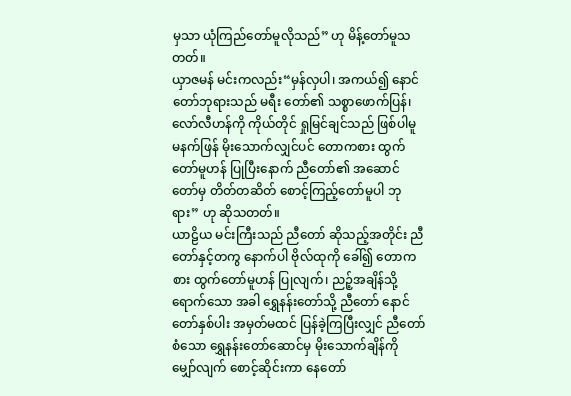မှသာ ယုံကြည်တော်မူလိုသည်” ဟု မိန့်တော်မူသတတ်။
ယှာဇမန် မင်းကလည်း“မှန်လှပါ၊ အကယ်၍ နောင်တော်ဘုရားသည် မရီး တော်၏ သစ္စာဖောက်ပြန်၊ လော်လီဟန်ကို ကိုယ်တိုင် ရှုမြင်ချင်သည် ဖြစ်ပါမူ မနက်ဖြန် မိုးသောက်လျှင်ပင် တောကစား ထွက်တော်မူဟန် ပြုပြီးနောက် ညီတော်၏ အဆောင် တော်မှ တိတ်တဆိတ် စောင့်ကြည့်တော်မူပါ ဘုရား” ဟု ဆိုသတတ်။
ယာဠိယ မင်းကြီးသည် ညီတော် ဆိုသည့်အတိုင်း ညီတော်နှင့်တကွ နောက်ပါ ဗိုလ်ထုကို ခေါ်၍ တောကစား ထွက်တော်မူဟန် ပြုလျက်၊ ညဉ့်အချိန်သို့ ရောက်သော အခါ ရွှေနန်းတော်သို့ ညီတော် နောင်တော်နှစ်ပါး အမှတ်မထင် ပြန်ခဲ့ကြပြီးလျှင် ညီတော် စံသော ရွှေနန်းတော်ဆောင်မှ မိုးသောက်ချိန်ကို မျှော်လျက် စောင့်ဆိုင်းကာ နေတော်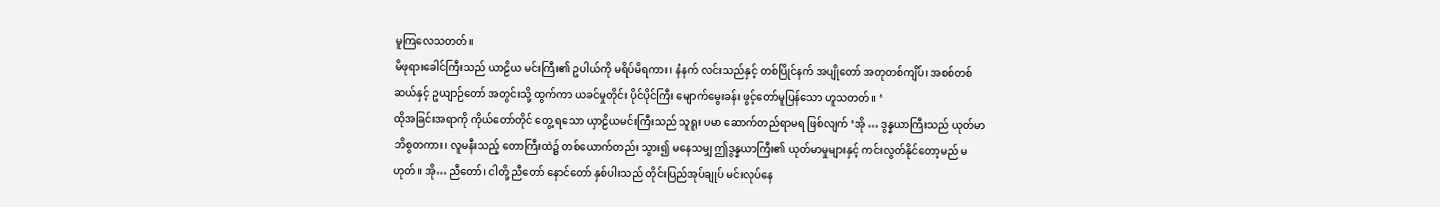မူကြလေသတတ်။
မိဖုရားခေါင်ကြီးသည် ယာဠိယ မင်းကြီး၏ ဥပါယ်ကို မရိပ်မိရကား၊ နံနက် လင်းသည်နှင့် တစ်ပြိုင်နက် အပျိုတော် အတုတစ်ကျိပ်၊ အစစ်တစ်ဆယ်နှင့် ဥယျာဉ်တော် အတွင်းသို့ ထွက်ကာ ယခင်မှုတိုင်း ပိုင်ပိုင်ကြီး မျောက်မွေးခန်း ဖွင့်တော်မူပြန်သော ဟူသတတ်။ ‘
ထိုအခြင်းအရာကို ကိုယ်တော်တိုင် တွေ့ ရသော ယှာဠိယမင်းကြီးသည် သူရူး ပမာ ဆောက်တည်ရာမရ ဖြစ်လျက် ‘အို … ဒွန္နယာကြီးသည် ယုတ်မာဘိစွတကား၊ လူမနီးသည့် တောကြီးထဲ၌ တစ်ယောက်တည်း သွား၍ မနေသမျှ ဤဒွန္နယာကြီး၏ ယုတ်မာမှုများနှင့် ကင်းလွတ်နိုင်တော့မည် မဟုတ်။ အို… ညီတော်၊ ငါတို့ ညီတော် နောင်တော် နှစ်ပါးသည် တိုင်းပြည်အုပ်ချုပ် မင်းလုပ်နေ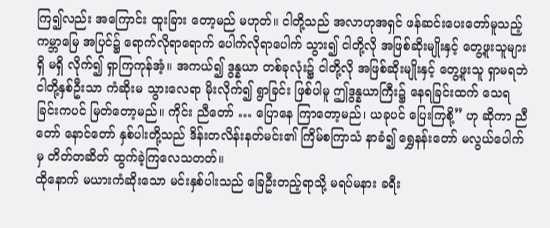ကြ၍လည်း အကြောင်း ထူးခြား တော့မည် မဟုတ်။ ငါတို့သည် အလာဟုအရှင် ဖန်ဆင်းပေးတော်မူသည့် ကမ္ဘာမြေ အပြင်၌ ရောက်လိုရာရောက် ပေါက်လိုရာပေါက် သွား၍ ငါတို့လို အဖြစ်ဆိုးမျိုးနှင့် တွေ့ဖူးသူများ ရှိ မရှိ လိုက်၍ ရှာကြကုန်အံ့။ အကယ်၍ ဒွန္နယာ တစ်ခုလုံး၌ ငါတို့လို အဖြစ်ဆိုးမျိုးနှင့် တွေ့ဖူးသူ ရှာမရဘဲ ငါတို့နှစ်ဦးသာ ကံဆိုးမ သွားလေရာ မိုးလိုက်၍ ရွာခြင်း ဖြစ်ပါမူ ဤဒွန္နယာကြီး၌ နေရခြင်းထက် သေရခြင်းကပင် မြတ်တော့မည်။ ကိုင်း ညီတော် … ပြောနေ ကြာတော့မည်၊ ယခုပင် ပြေးကြစို့” ဟု ဆိုကာ ညီတော် နောင်တော် နှစ်ပါးတို့သည် ဒိန်းတလိန်းနတ်မင်း၏ ကြိမ်စကြာသံ နာခံ၍ ရွှေနန်းတော် မလွယ်ပေါက်မှ တိတ်တဆိတ် ထွက်ခဲ့ကြလေသတတ်။
ထိုနောက် မယားကံဆိုးသော မင်းနှစ်ပါးသည် ခြေဦးတည့်ရာသို့ မရပ်မနား ခရီး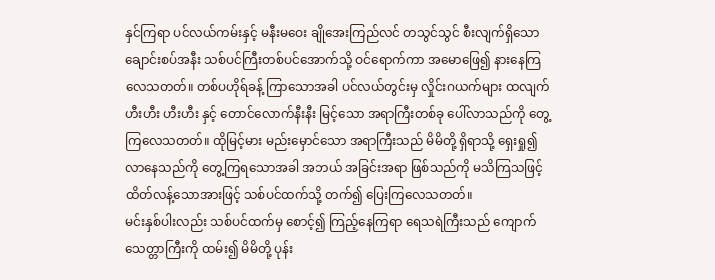နှင်ကြရာ ပင်လယ်ကမ်းနှင့် မနီးမဝေး ချိုအေးကြည်လင် တသွင်သွင် စီးလျက်ရှိသော ချောင်းစပ်အနီး သစ်ပင်ကြီးတစ်ပင်အောက်သို့ ဝင်ရောက်ကာ အမောဖြေ၍ နားနေကြလေသတတ်။ တစ်ပဟိုရ်ခန့် ကြာသောအခါ ပင်လယ်တွင်းမှ လှိုင်းဂယက်များ ထလျက် ဟီးဟီး ဟီးဟီး နှင့် တောင်လောက်နီးနီး မြင့်သော အရာကြီးတစ်ခု ပေါ်လာသည်ကို တွေ့ကြလေသတတ်။ ထိုမြင့်မား မည်းမှောင်သော အရာကြီးသည် မိမိတို့ ရှိရာသို့ ရှေးရှု၍ လာနေသည်ကို တွေ့ကြရသောအခါ အဘယ် အခြင်းအရာ ဖြစ်သည်ကို မသိကြသဖြင့် ထိတ်လန့်သောအားဖြင့် သစ်ပင်ထက်သို့ တက်၍ ပြေးကြလေသတတ်။
မင်းနှစ်ပါးလည်း သစ်ပင်ထက်မှ စောင့်၍ ကြည့်နေကြရာ ရေသရဲကြီးသည် ကျောက်သေတ္တာကြီးကို ထမ်း၍ မိမိတို့ ပုန်း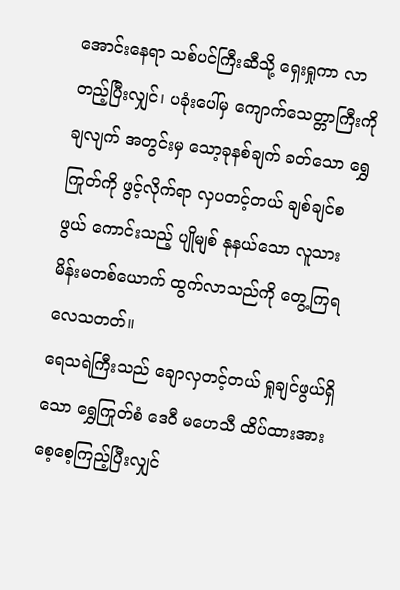အောင်းနေရာ သစ်ပင်ကြီးဆီသို့ ရှေးရှုကာ လာတည့်ပြီးလျှင်၊ ပခုံးပေါ်မှ ကျောက်သေတ္တာကြီးကို ချလျက် အတွင်းမှ သော့ခုနစ်ချက် ခတ်သော ရွှေကြုတ်ကို ဖွင့်လိုက်ရာ လှပတင့်တယ် ချစ်ချင်စဖွယ် ကောင်းသည့် ပျိုမျစ် နုနယ်သော လူသား မိန်းမတစ်ယောက် ထွက်လာသည်ကို တွေ့ကြရလေသတတ်။
ရေသရဲကြီးသည် ချောလှတင့်တယ် ရှုချင်ဖွယ်ရှိသော ရွှေကြုတ်စံ ဒေဝီ မဟေသီ ထိပ်ထားအား စေ့စေ့ကြည့်ပြီးလျှင်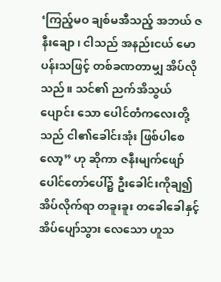‘ကြည့်မဝ ချစ်မအီသည့် အဘယ် ဇနီးချော၊ ငါသည် အနည်းငယ် မောပန်းသဖြင့် တစ်ခဏတာမျှ အိပ်လိုသည်။ သင်၏ ညက်အိသွယ်ပျောင်း သော ပေါင်တံကလေးတို့သည် ငါ၏ခေါင်းအုံး ဖြစ်ပါစေလော့” ဟု ဆိုကာ ဇနီးမျက်ဖျော် ပေါင်တော်ပေါ်၌ ဦးခေါင်းကိုချ၍ အိပ်လိုက်ရာ တခူးခူး တခေါခေါနှင့် အိပ်ပျော်သွား လေသော ဟူသ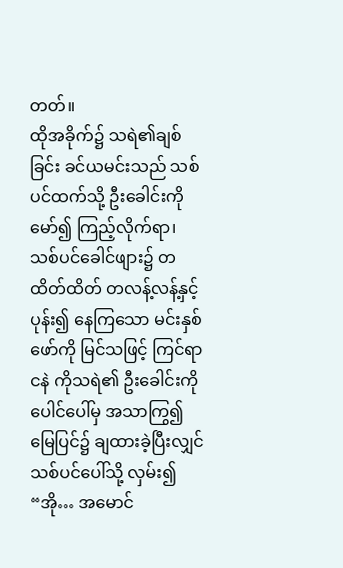တတ်။
ထိုအခိုက်၌ သရဲ၏ချစ်ခြင်း ခင်ယမင်းသည် သစ်ပင်ထက်သို့ ဦးခေါင်းကို မော်၍ ကြည့်လိုက်ရာ၊ သစ်ပင်ခေါင်ဖျား၌ တထိတ်ထိတ် တလန့်လန့်နှင့် ပုန်း၍ နေကြသော မင်းနှစ်ဖော်ကို မြင်သဖြင့် ကြင်ရာငနဲ ကိုသရဲ၏ ဦးခေါင်းကို ပေါင်ပေါ်မှ အသာကြွ၍ မြေပြင်၌ ချထားခဲ့ပြီးလျှင် သစ်ပင်ပေါ်သို့ လှမ်း၍ “အို… အမောင်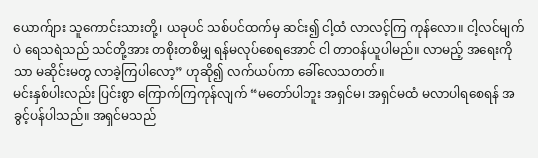ယောက်ျား သူကောင်းသားတို့၊ ယခုပင် သစ်ပင်ထက်မှ ဆင်း၍ ငါ့ထံ လာလင့်ကြ ကုန်လော။ ငါ့လင်မျက်ပဲ ရေသရဲသည် သင်တို့အား တစိုးတစိမျှ ရန်မလုပ်စေရအောင် ငါ တာဝန်ယူပါမည်။ လာမည့် အရေးကိုသာ မဆိုင်းမတွ လာခဲ့ကြပါလော့” ဟုဆို၍ လက်ယပ်ကာ ခေါ်လေသတတ်။
မင်းနှစ်ပါးလည်း ပြင်းစွာ ကြောက်ကြကုန်လျက် “မတော်ပါဘူး အရှင်မ၊ အရှင်မထံ မလာပါရစေရန် အခွင့်ပန်ပါသည်။ အရှင်မသည်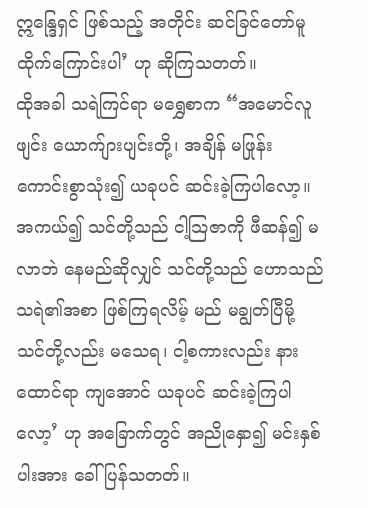ဣန္ဒြေရှင် ဖြစ်သည့် အတိုင်း ဆင်ခြင်တော်မူထိုက်ကြောင်းပါ’ ဟု ဆိုကြသတတ်။
ထိုအခါ သရဲကြင်ရာ မရွှေစာက “အမောင်လူဖျင်း ယောက်ျားပျင်းတို့၊ အချိန် မဖြုန်း ကောင်းစွာသုံး၍ ယခုပင် ဆင်းခဲ့ကြပါလော့။ အကယ်၍ သင်တို့သည် ငါ့သြဇာကို ဖီဆန်၍ မလာဘဲ နေမည်ဆိုလျှင် သင်တို့သည် ဟောသည် သရဲ၏အစာ ဖြစ်ကြရလိမ့် မည် မချွတ်ပြီမို့ သင်တို့လည်း မသေရ၊ ငါ့စကားလည်း နားထောင်ရာ ကျအောင် ယခုပင် ဆင်းခဲ့ကြပါလော့’ ဟု အခြောက်တွင် အညိုနှော၍ မင်းနှစ်ပါးအား ခေါ်ပြန်သတတ်။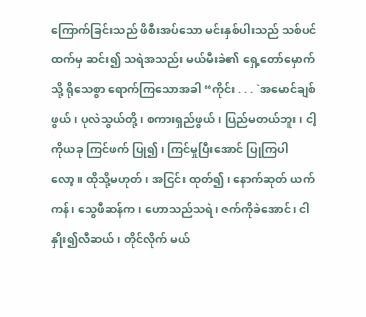ကြောက်ခြင်းသည် ဖိစီးအပ်သော မင်းနှစ်ပါးသည် သစ်ပင်ထက်မှ ဆင်း၍ သရဲအသည်း မယ်မီးခဲ၏ ရှေ့တော်မှောက်သို့ ရိုသေစွာ ရောက်ကြသောအခါ “ကိုင်း . . . `အမောင်ချစ်ဖွယ်၊ ပုလဲသွယ်တို့၊ စကားရှည်ဖွယ်၊ ပြည်မတယ်ဘူး၊ ငါ့ကိုယခု ကြင်ဖက် ပြု၍၊ ကြင်မှုပြီးအောင် ပြုကြပါလော့။ ထိုသို့မဟုတ်၊ အငြင်း ထုတ်၍၊ နောက်ဆုတ် ယက်ကန်၊ သွေဖီဆန်က၊ ဟောသည်သရဲ၊ ဇက်ကိုခဲအောင်၊ ငါနှိုး၍လီဆယ်၊ တိုင်လိုက် မယ်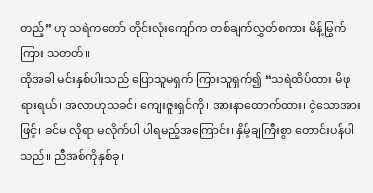တည့်” ဟု သရဲကတော် တိုင်းလုံးကျော်က တစ်ချက်လွှတ်စကား မိန့်မြွက်ကြား သတတ်။
ထိုအခါ မင်းနှစ်ပါးသည် ပြောသူမရှက် ကြားသူရှက်၍ “သရဲထိပ်ထား မိဖုရားရယ်၊ အလာဟုသခင်၊ ကျေးဇူးရှင်ကို၊ အားနာထောက်ထား၊ ငဲ့သောအားဖြင့်၊ ခင်မ လိုရာ မလိုက်ပါ ပါရမည့်အကြောင်း၊ နှိမ့်ချကြီးစွာ တောင်းပန်ပါသည်။ ညီအစ်ကိုနှစ်ခု၊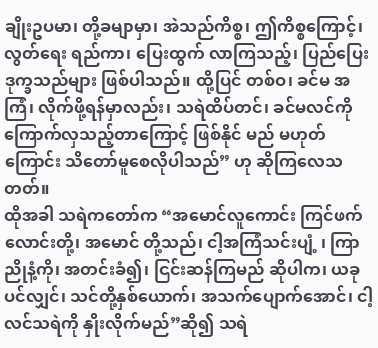ချိုးဥပမာ၊ တို့ခမျာမှာ၊ အဲသည်ကိစ္စ၊ ဤကိစ္စကြောင့်၊ လွတ်ရေး ရည်ကာ၊ ပြေးထွက် လာကြသည့်၊ ပြည်ပြေး ဒုက္ခသည်များ ဖြစ်ပါသည်။ ထို့ပြင် တစ်ဝ၊ ခင်မ အကြံ၊ လိုက်ဖို့ရန်မှာလည်း၊ သရဲထိပ်တင်၊ ခင်မလင်ကို ကြောက်လှသည့်တာကြောင့် ဖြစ်နိုင် မည် မဟုတ်ကြောင်း သိတော်မူစေလိုပါသည်” ဟု ဆိုကြလေသတတ်။
ထိုအခါ သရဲကတော်က “အမောင်လူကောင်း ကြင်ဖက်လောင်းတို့၊ အမောင် တို့သည်၊ ငါ့အကြံသင်းပျံ့ ၊ ကြာညိုနံ့ကို၊ အတင်းခံ၍၊ ငြင်းဆန်ကြမည် ဆိုပါက၊ ယခု ပင်လျှင်၊ သင်တို့နှစ်ယောက်၊ အသက်ပျောက်အောင်၊ ငါ့လင်သရဲကို နှိုးလိုက်မည်”ဆို၍ သရဲ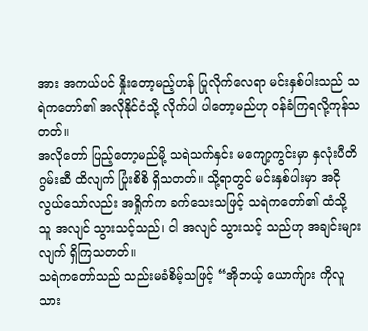အား အကယ်ပင် နှိုးတော့မည့်ဟန် ပြုလိုက်လေရာ မင်းနှစ်ပါးသည် သရဲကတော်၏ အလိုနိုင်ငံသို့ လိုက်ပါ ပါတော့မည်ဟု ဝန်ခံကြရလို့ကုန်သတတ်။
အလိုတော် ပြည့်တော့မည်မို့ သရဲသက်နှင်း မကျော့ကွင်းမှာ နှလုံးပီတိ ဂွမ်းဆီ ထိလျက် ပြုံးစိစိ ရှိသတတ်။ သို့ရာတွင် မင်းနှစ်ပါးမှာ အငိုလွယ်သော်လည်း အရှိုက်က ခက်သေးသဖြင့် သရဲကတော်၏ ထံသို့ သူ အလျင် သွားသင့်သည်၊ ငါ အလျင် သွားသင့် သည်ဟု အချင်းများလျက် ရှိကြသတတ်။
သရဲကတော်သည် သည်းမခံစိမ့်သဖြင့် “အိုဘယ့် ယောက်ျား ကိုလူသား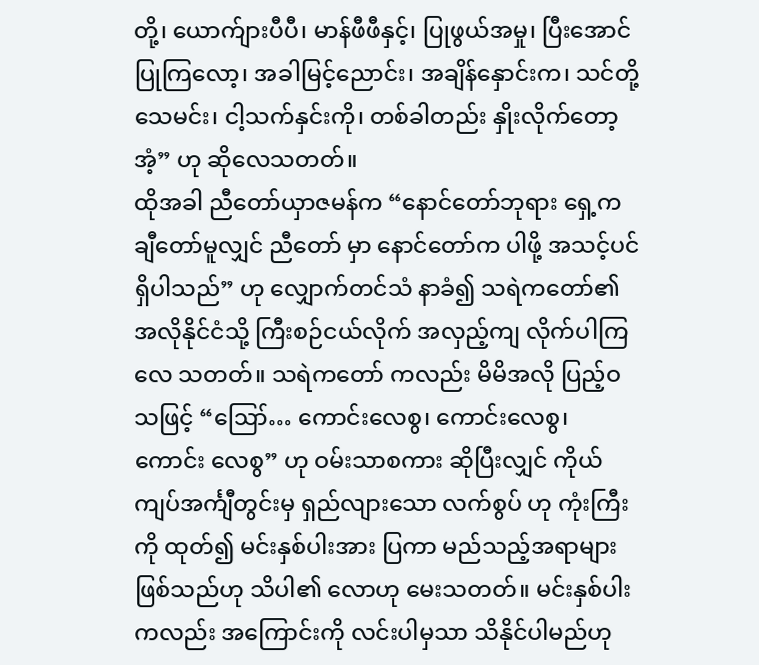တို့၊ ယောက်ျားပီပီ၊ မာန်ဖီဖီနှင့်၊ ပြုဖွယ်အမှု၊ ပြီးအောင် ပြုကြလော့၊ အခါမြင့်ညောင်း၊ အချိန်နှောင်းက၊ သင်တို့သေမင်း၊ ငါ့သက်နှင်းကို၊ တစ်ခါတည်း နှိုးလိုက်တော့အံ့” ဟု ဆိုလေသတတ်။
ထိုအခါ ညီတော်ယှာဇမန်က “နောင်တော်ဘုရား ရှေ့က ချီတော်မူလျှင် ညီတော် မှာ နောင်တော်က ပါဖို့ အသင့်ပင် ရှိပါသည်” ဟု လျှောက်တင်သံ နာခံ၍ သရဲကတော်၏ အလိုနိုင်ငံသို့ ကြီးစဉ်ငယ်လိုက် အလှည့်ကျ လိုက်ပါကြလေ သတတ်။ သရဲကတော် ကလည်း မိမိအလို ပြည့်ဝသဖြင့် “ဪ… ကောင်းလေစွ၊ ကောင်းလေစွ၊ ကောင်း လေစွ” ဟု ဝမ်းသာစကား ဆိုပြီးလျှင် ကိုယ်ကျပ်အင်္ကျီတွင်းမှ ရှည်လျားသော လက်စွပ် ဟု ကုံးကြီးကို ထုတ်၍ မင်းနှစ်ပါးအား ပြကာ မည်သည့်အရာများ ဖြစ်သည်ဟု သိပါ၏ လောဟု မေးသတတ်။ မင်းနှစ်ပါးကလည်း အကြောင်းကို လင်းပါမှသာ သိနိုင်ပါမည်ဟု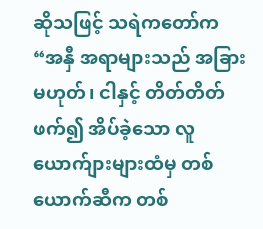ဆိုသဖြင့် သရဲကတော်က “အနှီ အရာများသည် အခြားမဟုတ်၊ ငါနှင့် တိတ်တိတ်ဖက်၍ အိပ်ခဲ့သော လူယောက်ျားများထံမှ တစ်ယောက်ဆီက တစ်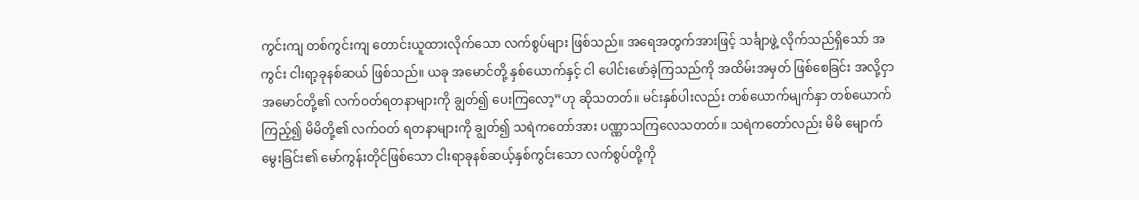ကွင်းကျ တစ်ကွင်းကျ တောင်းယူထားလိုက်သော လက်စွပ်များ ဖြစ်သည်။ အရေအတွက်အားဖြင့် သင်္ချာဖွဲ့ လိုက်သည်ရှိသော် အကွင်း ငါးရာ့ခုနစ်ဆယ် ဖြစ်သည်။ ယခု အမောင်တို့ နှစ်ယောက်နှင့် ငါ ပေါင်းဖော်ခဲ့ကြသည်ကို အထိမ်းအမှတ် ဖြစ်စေခြင်း အလို့ငှာ အမောင်တို့၏ လက်ဝတ်ရတနာများကို ချွတ်၍ ပေးကြလော့”ဟု ဆိုသတတ်။ မင်းနှစ်ပါးလည်း တစ်ယောက်မျက်နှာ တစ်ယောက်ကြည့်၍ မိမိတို့၏ လက်ဝတ် ရတနာများကို ချွတ်၍ သရဲကတော်အား ပဏ္ဏာသကြလေသတတ်။ သရဲကတော်လည်း မိမိ မျောက်မွေးခြင်း၏ မော်ကွန်းတိုင်ဖြစ်သော ငါးရာခုနစ်ဆယ့်နှစ်ကွင်းသော လက်စွပ်တို့ကို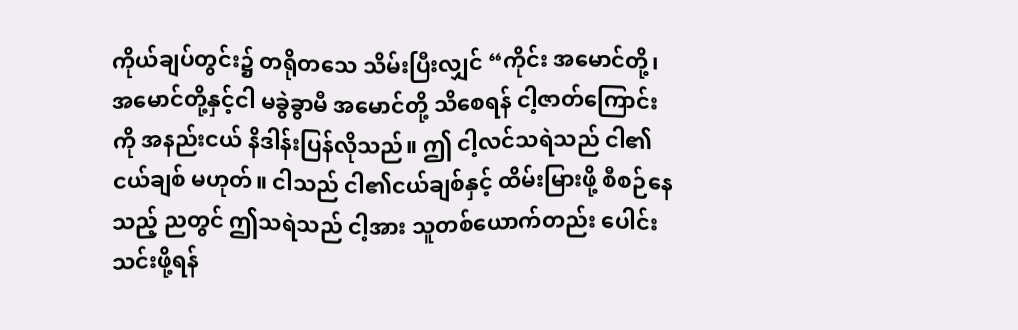ကိုယ်ချပ်တွင်း၌ တရိုတသေ သိမ်းပြီးလျှင် “ကိုင်း အမောင်တို့၊ အမောင်တို့နှင့်ငါ မခွဲခွာမီ အမောင်တို့ သိစေရန် ငါ့ဇာတ်ကြောင်းကို အနည်းငယ် နိဒါန်းပြန်လိုသည်။ ဤ ငါ့လင်သရဲသည် ငါ၏ငယ်ချစ် မဟုတ်။ ငါသည် ငါ၏ငယ်ချစ်နှင့် ထိမ်းမြားဖို့ စီစဉ်နေသည့် ညတွင် ဤသရဲသည် ငါ့အား သူတစ်ယောက်တည်း ပေါင်းသင်းဖို့ရန်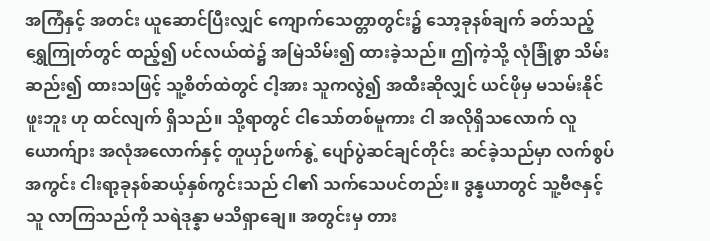အကြံနှင့် အတင်း ယူဆောင်ပြီးလျှင် ကျောက်သေတ္တာတွင်း၌ သော့ခုနစ်ချက် ခတ်သည့် ရွှေကြုတ်တွင် ထည့်၍ ပင်လယ်ထဲ၌ အမြဲသိမ်း၍ ထားခဲ့သည်။ ဤကဲ့သို့ လုံခြုံစွာ သိမ်းဆည်း၍ ထားသဖြင့် သူ့စိတ်ထဲတွင် ငါ့အား သူကလွဲ၍ အထီးဆိုလျှင် ယင်ဖိုမှ မသမ်းနိုင်ဖူးဘူး ဟု ထင်လျက် ရှိသည်။ သို့ရာတွင် ငါသော်တစ်မူကား ငါ အလိုရှိသလောက် လူ ယောက်ျား အလုံအလောက်နှင့် တူယှဉ်ဖက်နွဲ့ ပျော်ပွဲဆင်ချင်တိုင်း ဆင်ခဲ့သည်မှာ လက်စွပ်အကွင်း ငါးရာ့ခုနစ်ဆယ့်နှစ်ကွင်းသည် ငါ၏ သက်သေပင်တည်း။ ဒွန္နယာတွင် သူ့ဗီဇနှင့်သူ လာကြသည်ကို သရဲဒုန္နာ မသိရှာချေ။ အတွင်းမှ တား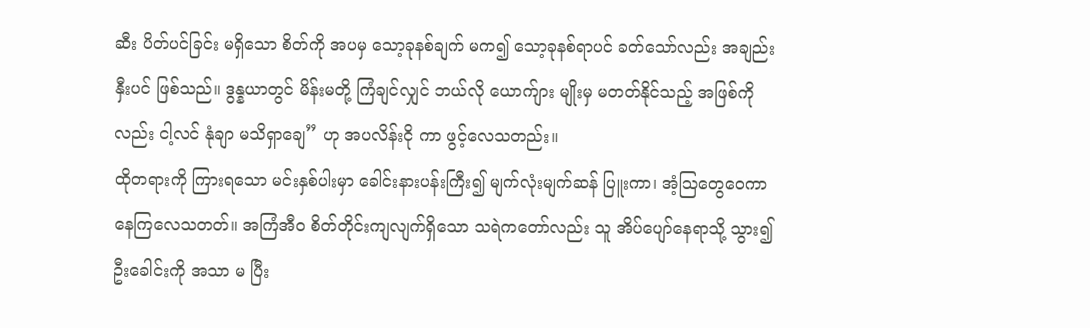ဆီး ပိတ်ပင်ခြင်း မရှိသော စိတ်ကို အပမှ သော့ခုနစ်ချက် မက၍ သော့ခုနစ်ရာပင် ခတ်သော်လည်း အချည်းနှီးပင် ဖြစ်သည်။ ဒွန္နယာတွင် မိန်းမတို့ ကြံချင်လျှင် ဘယ်လို ယောက်ျား မျိုးမှ မတတ်နိုင်သည့် အဖြစ်ကိုလည်း ငါ့လင် နုံချာ မသိရှာချေ” ဟု အပလိန်းငို ကာ ဖွင့်လေသတည်း။
ထိုတရားကို ကြားရသော မင်းနှစ်ပါးမှာ ခေါင်းနားပန်းကြီး၍ မျက်လုံးမျက်ဆန် ပြူးကာ၊ အံ့သြတွေဝေကာ နေကြလေသတတ်။ အကြံအီဝ စိတ်တိုင်းကျလျက်ရှိသော သရဲကတော်လည်း သူ အိပ်ပျော်နေရာသို့ သွား၍ ဦးခေါင်းကို အသာ မ ပြီး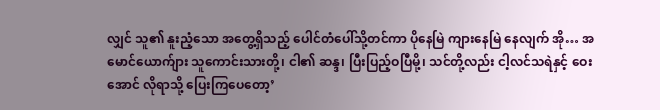လျှင် သူ၏ နူးညံ့သော အတွေ့ရှိသည့် ပေါင်တံပေါ်သို့တင်ကာ ပိုနေမြဲ ကျားနေမြဲ နေလျက် အို… အမောင်ယောက်ျား သူကောင်းသားတို့၊ ငါ၏ ဆန္ဒ၊ ပြီးပြည့်ဝပြီမို့၊ သင်တို့လည်း ငါ့လင်သရဲနှင့် ဝေးအောင် လိုရာသို့ ပြေးကြပေတော့’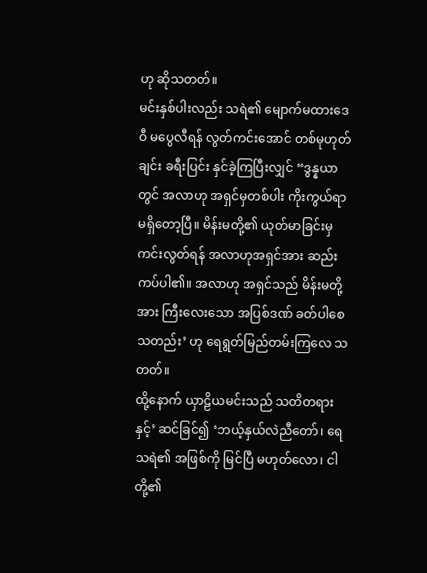ဟု ဆိုသတတ်။
မင်းနှစ်ပါးလည်း သရဲ၏ မျောက်မထားဒေဝီ မပွေလီရန် လွတ်ကင်းအောင် တစ်မုဟုတ်ချင်း ခရီးပြင်း နှင်ခဲ့ကြပြီးလျှင် “ဒွန္နယာတွင် အလာဟု အရှင်မှတစ်ပါး ကိုးကွယ်ရာ မရှိတော့ပြီ။ မိန်းမတို့၏ ယုတ်မာခြင်းမှ ကင်းလွတ်ရန် အလာဟုအရှင်အား ဆည်းကပ်ပါ၏။ အလာဟု အရှင်သည် မိန်းမတို့အား ကြီးလေးသော အပြစ်ဒဏ် ခတ်ပါစေသတည်း’ ဟု ရေရွတ်မြည်တမ်းကြလေ သတတ်။
ထို့နောက် ယှာဠိယမင်းသည် သတိတရားနှင့်’ ဆင်ခြင်၍ ‘ဘယ့်နှယ်လဲညီတော်၊ ရေသရဲ၏ အဖြစ်ကို မြင်ပြီ မဟုတ်လော၊ ငါတို့၏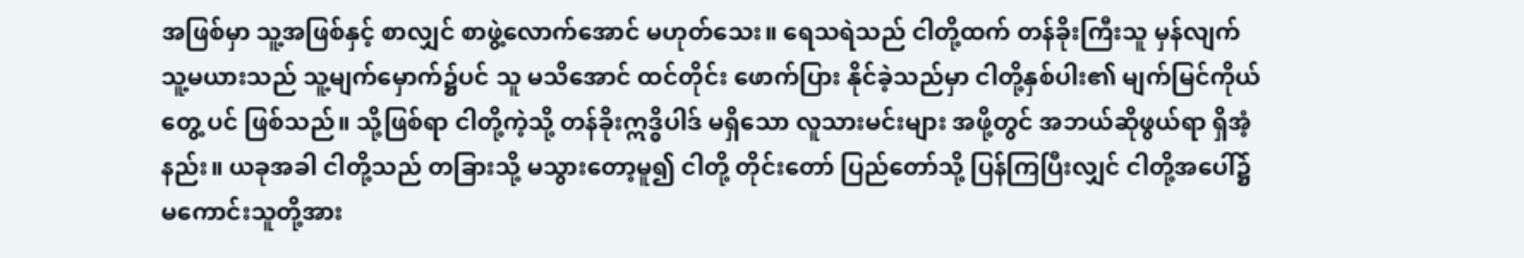အဖြစ်မှာ သူ့အဖြစ်နှင့် စာလျှင် စာဖွဲ့လောက်အောင် မဟုတ်သေး။ ရေသရဲသည် ငါတို့ထက် တန်ခိုးကြီးသူ မှန်လျက် သူ့မယားသည် သူ့မျက်မှောက်၌ပင် သူ မသိအောင် ထင်တိုင်း ဖောက်ပြား နိုင်ခဲ့သည်မှာ ငါတို့နှစ်ပါး၏ မျက်မြင်ကိုယ်တွေ့ ပင် ဖြစ်သည်။ သို့ဖြစ်ရာ ငါတို့ကဲ့သို့ တန်ခိုးဣဒ္ဓိပါဒ် မရှိသော လူသားမင်းများ အဖို့တွင် အဘယ်ဆိုဖွယ်ရာ ရှိအံ့နည်း။ ယခုအခါ ငါတို့သည် တခြားသို့ မသွားတော့မူ၍ ငါတို့ တိုင်းတော် ပြည်တော်သို့ ပြန်ကြပြီးလျှင် ငါတို့အပေါ်၌ မကောင်းသူတို့အား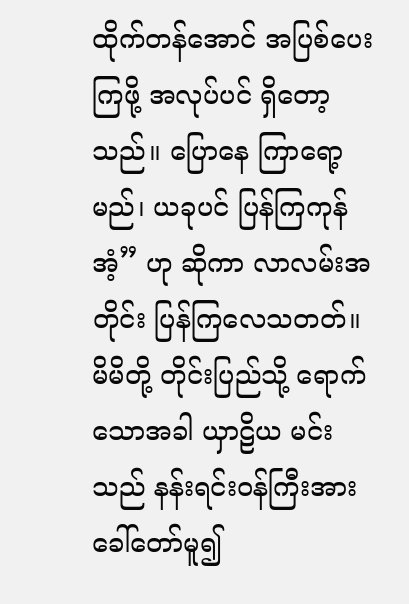ထိုက်တန်အောင် အပြစ်ပေးကြဖို့ အလုပ်ပင် ရှိတော့သည်။ ပြောနေ ကြာရော့မည်၊ ယခုပင် ပြန်ကြကုန်အံ့” ဟု ဆိုကာ လာလမ်းအတိုင်း ပြန်ကြလေသတတ်။ မိမိတို့ တိုင်းပြည်သို့ ရောက်သောအခါ ယှာဠိယ မင်းသည် နန်းရင်းဝန်ကြီးအား ခေါ်တော်မူ၍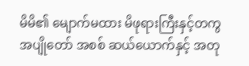မိမိ၏ မျောက်မထား မိဖုရားကြီးနှင့်တကွ အပျိုတော် အစစ် ဆယ်ယောက်နှင့် အတု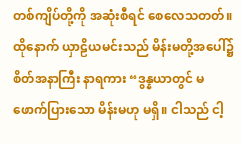တစ်ကျိပ်တို့ကို အဆုံးစီရင် စေလေသတတ်။
ထိုနောက် ယှာဠိယမင်းသည် မိန်းမတို့အပေါ်၌ စိတ်အနာကြီး နာရကား “ဒွန္နယာတွင် မဖောက်ပြားသော မိန်းမဟု မရှိ။ ငါသည် ငါ့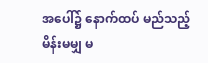အပေါ်၌ နောက်ထပ် မည်သည့်မိန်းမမျှ မ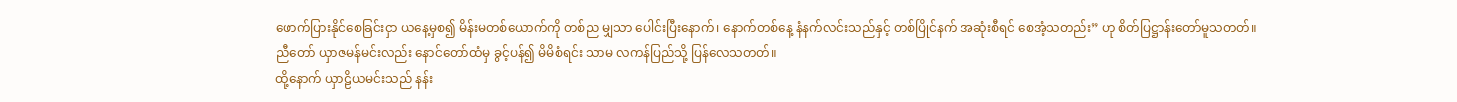ဖောက်ပြားနိုင်စေခြင်းငှာ ယနေ့မှစ၍ မိန်းမတစ်ယောက်ကို တစ်ည မျှသာ ပေါင်းပြီးနောက်၊ နောက်တစ်နေ့ နံနက်လင်းသည်နှင့် တစ်ပြိုင်နက် အဆုံးစီရင် စေအံ့သတည်း” ဟု စိတ်ပြဋ္ဌာန်းတော်မူသတတ်။
ညီတော် ယှာဇမန်မင်းလည်း နောင်တော်ထံမှ ခွင့်ပန်၍ မိမိစံရင်း သာမ လကန်ပြည်သို့ ပြန်လေသတတ်။
ထို့နောက် ယှာဠိယမင်းသည် နန်း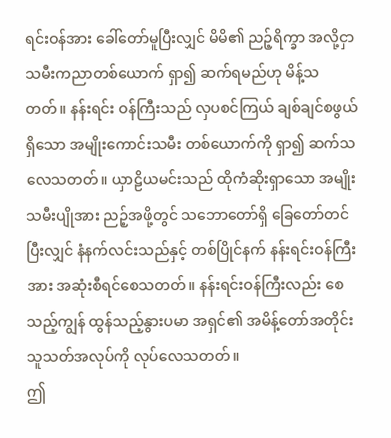ရင်းဝန်အား ခေါ်တော်မူပြီးလျှင် မိမိ၏ ညဉ့်ရိက္ခာ အလို့ငှာ သမီးကညာတစ်ယောက် ရှာ၍ ဆက်ရမည်ဟု မိန့်သတတ်။ နန်းရင်း ဝန်ကြီးသည် လှပစင်ကြယ် ချစ်ချင်စဖွယ်ရှိသော အမျိုးကောင်းသမီး တစ်ယောက်ကို ရှာ၍ ဆက်သလေသတတ်။ ယှာဠိယမင်းသည် ထိုကံဆိုးရှာသော အမျိုးသမီးပျိုအား ညဉ့်အဖို့တွင် သဘောတော်ရှိ ခြေတော်တင်ပြီးလျှင် နံနက်လင်းသည်နှင့် တစ်ပြိုင်နက် နန်းရင်းဝန်ကြီးအား အဆုံးစီရင်စေသတတ်။ နန်းရင်းဝန်ကြီးလည်း စေသည့်ကျွန် ထွန်သည့်နွားပမာ အရှင်၏ အမိန့်တော်အတိုင်း သူသတ်အလုပ်ကို လုပ်လေသတတ်။
ဤ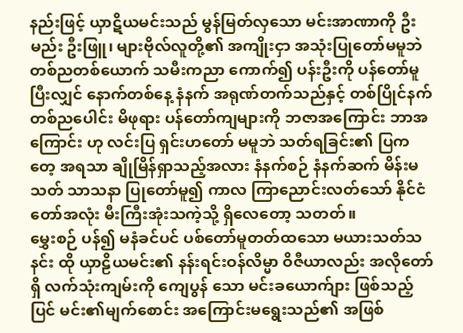နည်းဖြင့် ယှာဋိယမင်းသည် မွန်မြတ်လှသော မင်းအာဏာကို ဦးမည်း ဦးဖြူ၊ များဗိုလ်လူတို့၏ အကျိုးငှာ အသုံးပြုတော်မမူဘဲ တစ်ညတစ်ယောက် သမီးကညာ ကောက်၍ ပန်းဦးကို ပန်တော်မူပြီးလျှင် နောက်တစ်နေ့ နံနက် အရုဏ်တက်သည်နှင့် တစ်ပြိုင်နက် တစ်ညပေါင်း မိဖုရား ပန်တော်ကျများကို ဘဇာအကြောင်း ဘာအကြောင်း ဟု လင်းပြ ရှင်းဟတော် မမူဘဲ သတ်ရခြင်း၏ ပြကတေ့ အရသာ ချိုမြိန်ရှာသည့်အလား နံနက်စဉ် နံနက်ဆက် မိန်းမသတ် သာသနာ ပြုတော်မူ၍ ကာလ ကြာညောင်းလတ်သော် နိုင်ငံတော်အလုံး မီးကြီးအုံးသကဲ့သို့ ရှိလေတော့ သတတ်။
မွှေးစဉ် ပန်၍ မနံခင်ပင် ပစ်တော်မူတတ်ထသော မယားသတ်သနင်း ထို ယှာဠိယမင်း၏ နန်းရင်းဝန်လိမ္မာ ဝိဇီယာလည်း အလိုတော်ရှိ လက်သုံးကျမ်းကို ကျေပွန် သော မင်းခယောက်ျား ဖြစ်သည့်ပြင် မင်း၏မျက်စောင်း အကြောင်းမရွေးသည်၏ အဖြစ်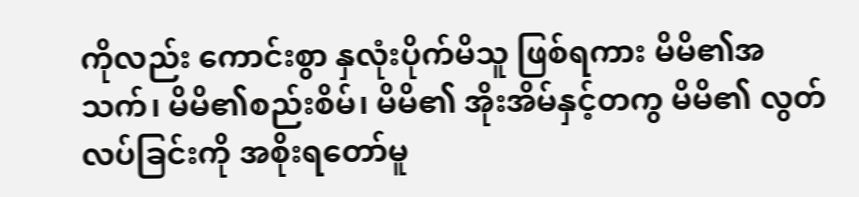ကိုလည်း ကောင်းစွာ နှလုံးပိုက်မိသူ ဖြစ်ရကား မိမိ၏အသက်၊ မိမိ၏စည်းစိမ်၊ မိမိ၏ အိုးအိမ်နှင့်တကွ မိမိ၏ လွတ်လပ်ခြင်းကို အစိုးရတော်မူ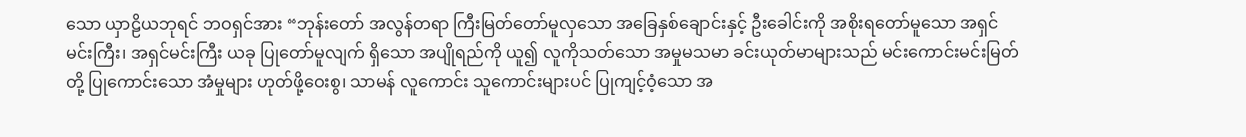သော ယှာဠိယဘုရင် ဘဝရှင်အား “ဘုန်းတော် အလွန်တရာ ကြီးမြတ်တော်မူလှသော အခြေနှစ်ချောင်းနှင့် ဦးခေါင်းကို အစိုးရတော်မူသော အရှင်မင်းကြီး၊ အရှင်မင်းကြီး ယခု ပြုတော်မူလျက် ရှိသော အပျိုရည်ကို ယူ၍ လူကိုသတ်သော အမှုမသမာ ခင်းယုတ်မာများသည် မင်းကောင်းမင်းမြတ်တို့ ပြုကောင်းသော အံမှုများ ဟုတ်ဖို့ဝေးစွ၊ သာမန် လူကောင်း သူကောင်းများပင် ပြုကျင့်ဝံ့သော အ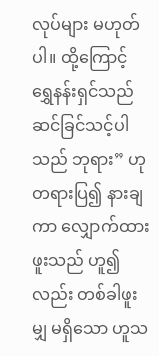လုပ်များ မဟုတ်ပါ။ ထို့ကြောင့် ရွှေနန်းရှင်သည် ဆင်ခြင်သင့်ပါသည် ဘုရား” ဟု တရားပြ၍ နားချကာ လျှောက်ထားဖူးသည် ဟူ၍လည်း တစ်ခါဖူးမျှ မရှိသော ဟူသ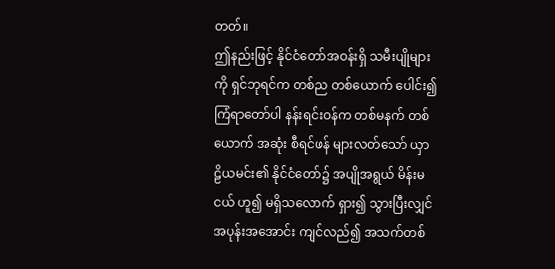တတ်။
ဤနည်းဖြင့် နိုင်ငံတော်အဝန်းရှိ သမီးပျိုများကို ရှင်ဘုရင်က တစ်ည တစ်ယောက် ပေါင်း၍ ကြံရာတော်ပါ နန်းရင်းဝန်က တစ်မနက် တစ်ယောက် အဆုံး စီရင်ဖန် များလတ်သော် ယှာဠိယမင်း၏ နိုင်ငံတော်၌ အပျိုအရွယ် မိန်းမငယ် ဟူ၍ မရှိသလောက် ရှား၍ သွားပြီးလျှင် အပုန်းအအောင်း ကျင်လည်၍ အသက်တစ်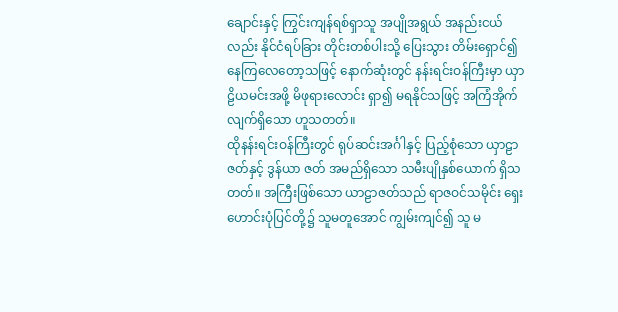ချောင်းနှင့် ကြွင်းကျန်ရစ်ရှာသူ အပျိုအရွယ် အနည်းငယ်လည်း နိုင်ငံရပ်ခြား တိုင်းတစ်ပါးသို့ ပြေးသွား တိမ်းရှောင်၍ နေကြလေတော့သဖြင့် နောက်ဆုံးတွင် နန်းရင်းဝန်ကြီးမှာ ယှာဠိယမင်းအဖို့ မိဖုရားလောင်း ရှာ၍ မရနိုင်သဖြင့် အကြံအိုက်လျက်ရှိသော ဟူသတတ်။
ထိုနန်းရင်းဝန်ကြီးတွင် ရုပ်ဆင်းအင်္ဂါနှင့် ပြည့်စုံသော ယှာဠာဇတ်နှင့် ဒွန်ယာ ဇတ် အမည်ရှိသော သမီးပျိုနှစ်ယောက် ရှိသတတ်။ အကြီးဖြစ်သော ယာဠာဇတ်သည် ရာဇဝင်သမိုင်း ရှေးဟောင်းပုံပြင်တို့၌ သူမတူအောင် ကျွမ်းကျင်၍ သူ မ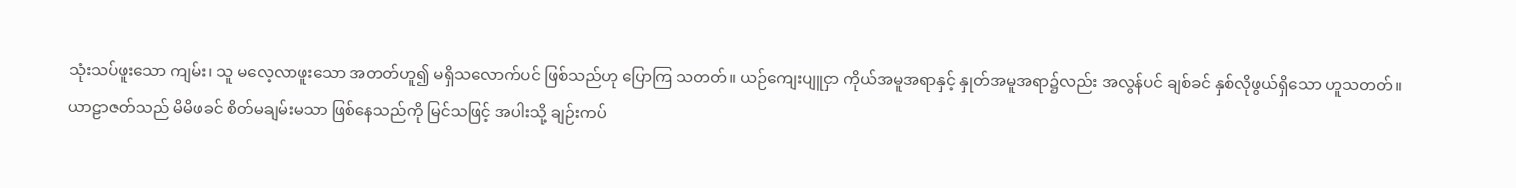သုံးသပ်ဖူးသော ကျမ်း၊ သူ မလေ့လာဖူးသော အတတ်ဟူ၍ မရှိသလောက်ပင် ဖြစ်သည်ဟု ပြောကြ သတတ်။ ယဉ်ကျေးပျူငှာ ကိုယ်အမူအရာနှင့် နှုတ်အမူအရာ၌လည်း အလွန်ပင် ချစ်ခင် နှစ်လိုဖွယ်ရှိသော ဟူသတတ်။
ယာဠာဇတ်သည် မိမိဖခင် စိတ်မချမ်းမသာ ဖြစ်နေသည်ကို မြင်သဖြင့် အပါးသို့ ချဉ်းကပ်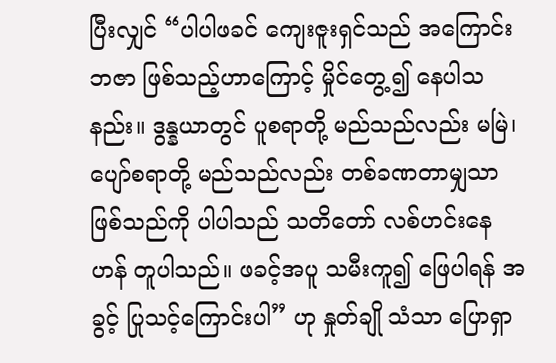ပြီးလျှင် “ပါပါဖခင် ကျေးဇူးရှင်သည် အကြောင်း ဘဇာ ဖြစ်သည့်ဟာကြောင့် မှိုင်တွေ့၍ နေပါသနည်း။ ဒွန္နယာတွင် ပူစရာတို့ မည်သည်လည်း မမြဲ၊ ပျော်စရာတို့ မည်သည်လည်း တစ်ခဏတာမျှသာ ဖြစ်သည်ကို ပါပါသည် သတိတော် လစ်ဟင်းနေ ဟန် တူပါသည်။ ဖခင့်အပူ သမီးကူ၍ ဖြေပါရန် အခွင့် ပြုသင့်ကြောင်းပါ” ဟု နှုတ်ချို သံသာ ပြောရှာ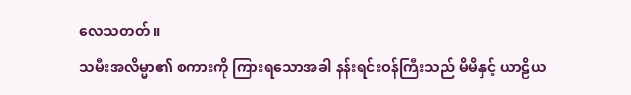လေသတတ်။
သမီးအလိမ္မာ၏ စကားကို ကြားရသောအခါ နန်းရင်းဝန်ကြီးသည် မိမိနှင့် ယာဠိယ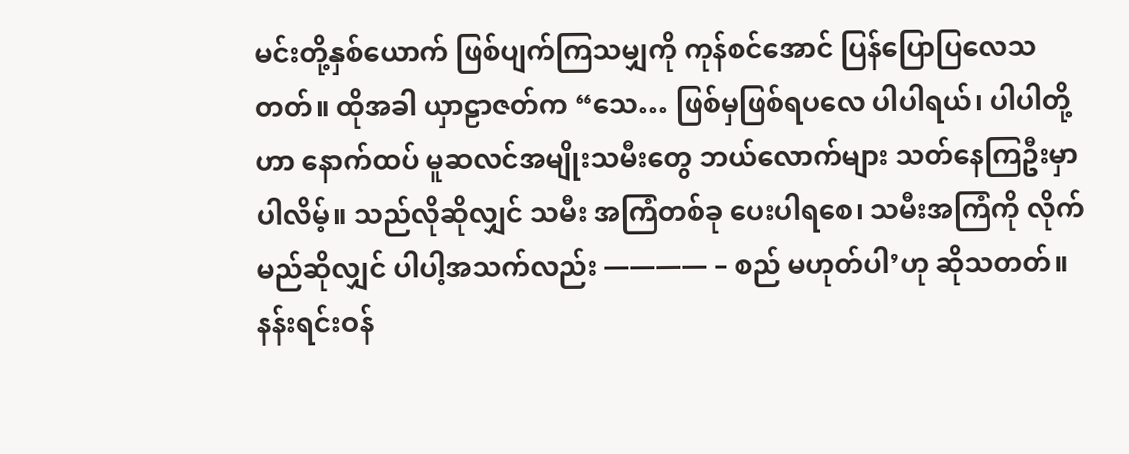မင်းတို့နှစ်ယောက် ဖြစ်ပျက်ကြသမျှကို ကုန်စင်အောင် ပြန်ပြောပြလေသတတ်။ ထိုအခါ ယှာဠာဇတ်က “သေ… ဖြစ်မှဖြစ်ရပလေ ပါပါရယ်၊ ပါပါတို့ဟာ နောက်ထပ် မူဆလင်အမျိုးသမီးတွေ ဘယ်လောက်များ သတ်နေကြဦးမှာပါလိမ့်။ သည်လိုဆိုလျှင် သမီး အကြံတစ်ခု ပေးပါရစေ၊ သမီးအကြံကို လိုက်မည်ဆိုလျှင် ပါပါ့အသက်လည်း ———— – စည် မဟုတ်ပါ’ဟု ဆိုသတတ်။ နန်းရင်းဝန်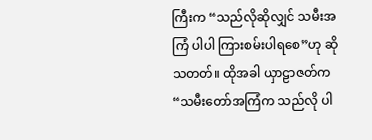ကြီးက “သည်လိုဆိုလျှင် သမီးအကြံ ပါပါ ကြားစမ်းပါရစေ”ဟု ဆိုသတတ်။ ထိုအခါ ယှာဠာဇတ်က “သမီးတော်အကြံက သည်လို ပါ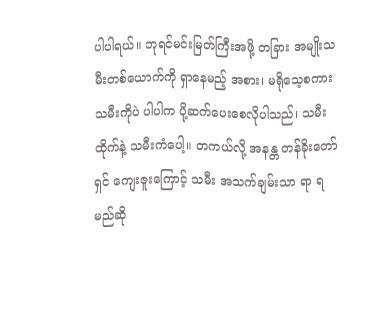ပါပါရယ်။ ဘုရင်မင်းမြတ်ကြီးအဖို့ တခြား အမျိုးသမီးတစ်ယောက်ကို ရှာနေမည့် အစား၊ မရိုသေ့စကား သမီးကိုပဲ ပါပါက ပို့ဆက်ပေးစေလိုပါသည်၊ သမီးထိုက်နဲ့ သမီးကံပေါ့။ တကယ်လို့ အနန္တ တန်ခိုးတော်ရှင် ကျေးဇူးကြောင့် သမီး အသက်ချမ်းသာ ရာ ရမည်ဆို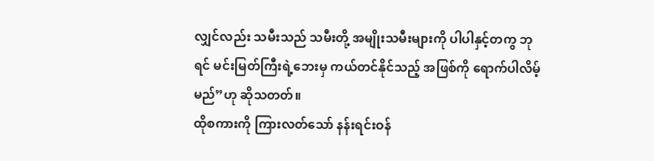လျှင်လည်း သမီးသည် သမီးတို့ အမျိုးသမီးများကို ပါပါနှင့်တကွ ဘုရင် မင်းမြတ်ကြီးရဲ့ဘေးမှ ကယ်တင်နိုင်သည့် အဖြစ်ကို ရောက်ပါလိမ့်မည်”ဟု ဆိုသတတ်။
ထိုစကားကို ကြားလတ်သော် နန်းရင်းဝန်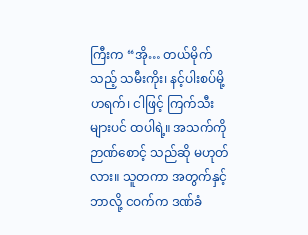ကြီးက “အို… တယ်မိုက်သည့် သမီးကိုး၊ နင့်ပါးစပ်မို့ ဟရက်၊ ငါဖြင့် ကြက်သီးများပင် ထပါရဲ့။ အသက်ကို ဉာဏ်စောင့် သည်ဆို မဟုတ်လား။ သူတကာ အတွက်နှင့် ဘာလို့ ငဝက်က ဒဏ်ခံ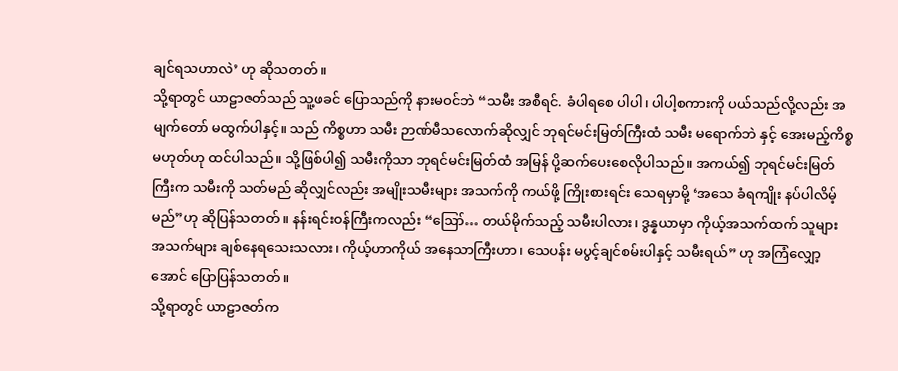ချင်ရသဟာလဲ’ ဟု ဆိုသတတ်။
သို့ရာတွင် ယာဠာဇတ်သည် သူ့ဖခင် ပြောသည်ကို နားမဝင်ဘဲ “သမီး အစီရင်. ခံပါရစေ ပါပါ၊ ပါပါ့စကားကို ပယ်သည်လို့လည်း အမျက်တော် မထွက်ပါနှင့်။ သည် ကိစ္စဟာ သမီး ဉာဏ်မီသလောက်ဆိုလျှင် ဘုရင်မင်းမြတ်ကြီးထံ သမီး မရောက်ဘဲ နှင့် အေးမည့်ကိစ္စ မဟုတ်ဟု ထင်ပါသည်။ သို့ဖြစ်ပါ၍ သမီးကိုသာ ဘုရင်မင်းမြတ်ထံ အမြန် ပို့ဆက်ပေးစေလိုပါသည်။ အကယ်၍ ဘုရင်မင်းမြတ်ကြီးက သမီးကို သတ်မည် ဆိုလျှင်လည်း အမျိုးသမီးများ အသက်ကို ကယ်ဖို့ ကြိုးစားရင်း သေရမှာမို့ ‘အသေ ခံရကျိုး နပ်ပါလိမ့်မည်”ဟု ဆိုပြန်သတတ်။ နန်းရင်းဝန်ကြီးကလည်း “ဪ… တယ်မိုက်သည့် သမီးပါလား၊ ဒွန္နယာမှာ ကိုယ့်အသက်ထက် သူများ အသက်များ ချစ်နေရသေးသလား၊ ကိုယ့်ဟာကိုယ် အနေသာကြီးဟာ၊ သေပန်း မပွင့်ချင်စမ်းပါနှင့် သမီးရယ်” ဟု အကြံလျှော့အောင် ပြောပြန်သတတ်။
သို့ရာတွင် ယာဠာဇတ်က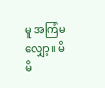မူ အကြံမလျှော့။ မိမိ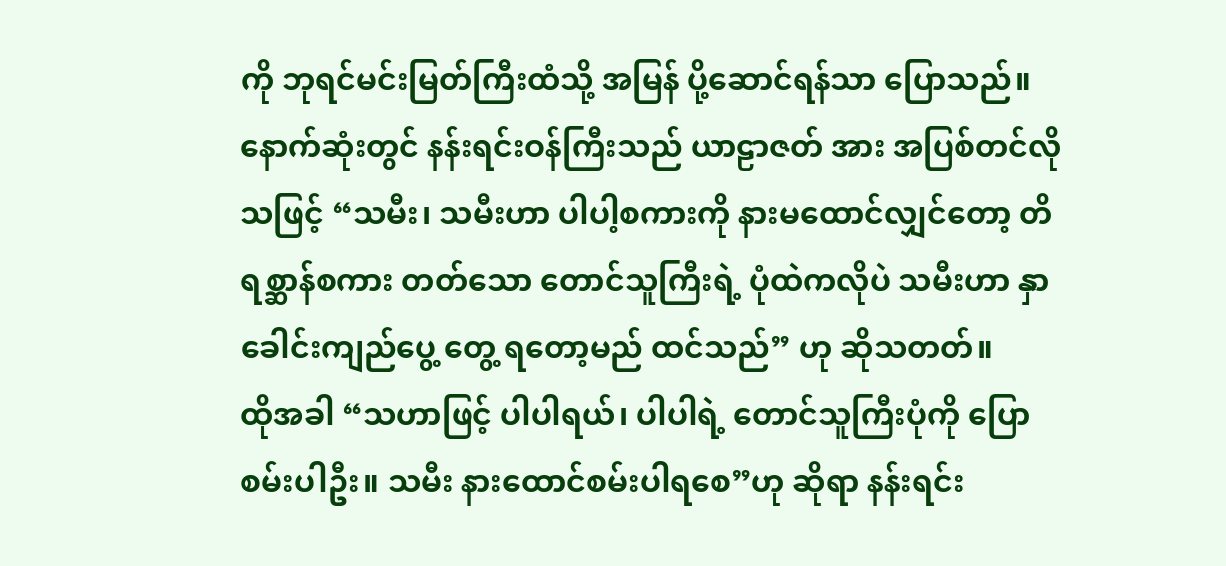ကို ဘုရင်မင်းမြတ်ကြီးထံသို့ အမြန် ပို့ဆောင်ရန်သာ ပြောသည်။ နောက်ဆုံးတွင် နန်းရင်းဝန်ကြီးသည် ယာဠာဇတ် အား အပြစ်တင်လိုသဖြင့် “သမီး၊ သမီးဟာ ပါပါ့စကားကို နားမထောင်လျှင်တော့ တိရစ္ဆာန်စကား တတ်သော တောင်သူကြီးရဲ့ ပုံထဲကလိုပဲ သမီးဟာ နှာခေါင်းကျည်ပွေ့ တွေ့ ရတော့မည် ထင်သည်” ဟု ဆိုသတတ်။
ထိုအခါ “သဟာဖြင့် ပါပါရယ်၊ ပါပါရဲ့ တောင်သူကြီးပုံကို ပြောစမ်းပါဦး။ သမီး နားထောင်စမ်းပါရစေ”ဟု ဆိုရာ နန်းရင်း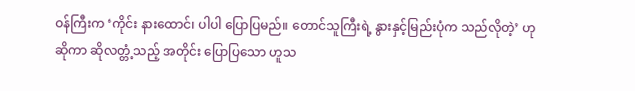ဝန်ကြီးက ‘ကိုင်း နားထောင်၊ ပါပါ ပြောပြမည်။ တောင်သူကြီးရဲ့ နွားနှင့်မြည်းပုံက သည်လိုတဲ့’ ဟု ဆိုကာ ဆိုလတ္တံ့သည့် အတိုင်း ပြောပြသော ဟူသ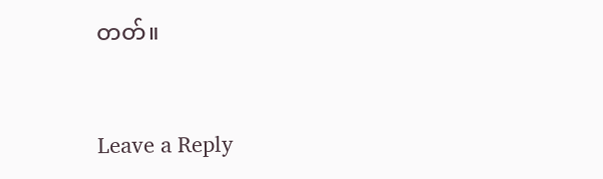တတ်။


Leave a Reply